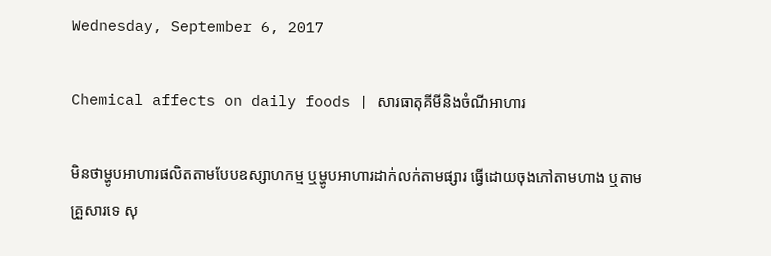Wednesday, September 6, 2017

Chemical affects on daily foods | សារធាតុគីមីនិងចំណីអាហារ

មិនថាម្ហូបអាហារផលិតតាមបែបឧស្សាហកម្ម ឬម្ហូបអាហារដាក់លក់តាមផ្សារ ធ្វើដោយចុងភៅតាមហាង ឬតាមគ្រួសារទេ សុ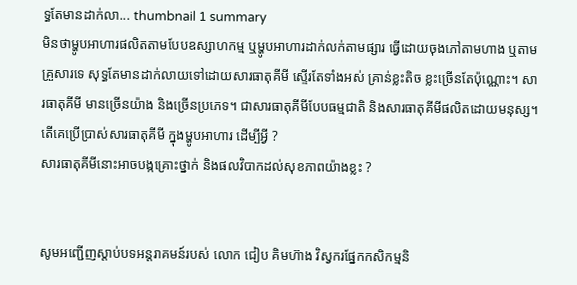ទ្ធតែមានដាក់លា... thumbnail 1 summary
មិនថាម្ហូបអាហារផលិតតាមបែបឧស្សាហកម្ម ឬម្ហូបអាហារដាក់លក់តាមផ្សារ ធ្វើដោយចុងភៅតាមហាង ឬតាមគ្រួសារទេ សុទ្ធតែមានដាក់លាយទៅដោយសារធាតុគីមី ស្ទើរតែទាំងអស់ គ្រាន់ខ្លះតិច ខ្លះច្រើនតែប៉ុណ្ណោះ។ សារធាតុគីមី មានច្រើនយ៉ាង និងច្រើនប្រភេទ។ ជាសារធាតុគីមីបែបធម្មជាតិ និងសារធាតុគីមីផលិតដោយមនុស្ស។
តើគេប្រើប្រាស់សារធាតុគីមី ក្នុងម្ហូបអាហារ ដើម្បីអ្វី ?
សារធាតុគីមីនោះអាចបង្កគ្រោះថ្នាក់ និងផលវិបាកដល់សុខភាពយ៉ាងខ្លះ ?


សូមអញ្ជើញស្តាប់បទអន្តរាគមន៍របស់ លោក ជៀប គិមហ៊ាង វិស្វករផ្នែកកសិកម្មនិ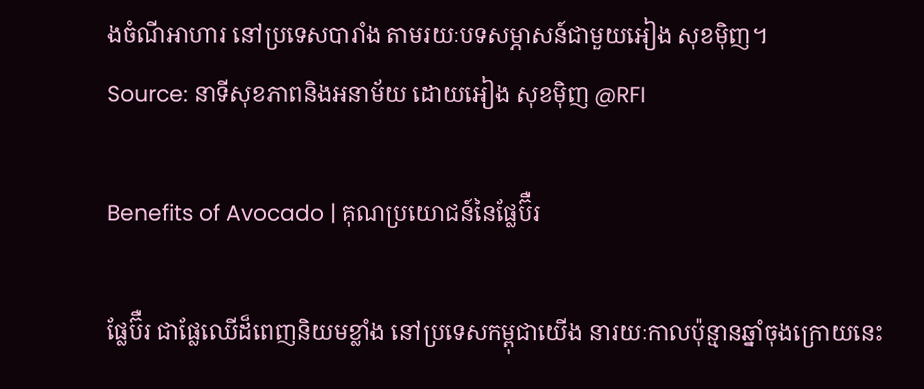ងចំណីអាហារ នៅប្រទេសបារាំង តាមរយៈបទសម្ភាសន៍ជាមួយអៀង សុខម៉ិញ។
Source: នាទីសុខភាពនិងអនាម័យ ដោយអៀង សុខម៉ិញ @RFI

Benefits of Avocado | គុណប្រយោជន៍នៃផ្លែប៊ឺរ

ផ្លែប៊ឺរ ជាផ្លែឈើដ៏ពេញនិយមខ្លាំង នៅប្រទេសកម្ពុជាយើង នារយៈកាលប៉ុន្មានឆ្នាំចុងក្រោយនេះ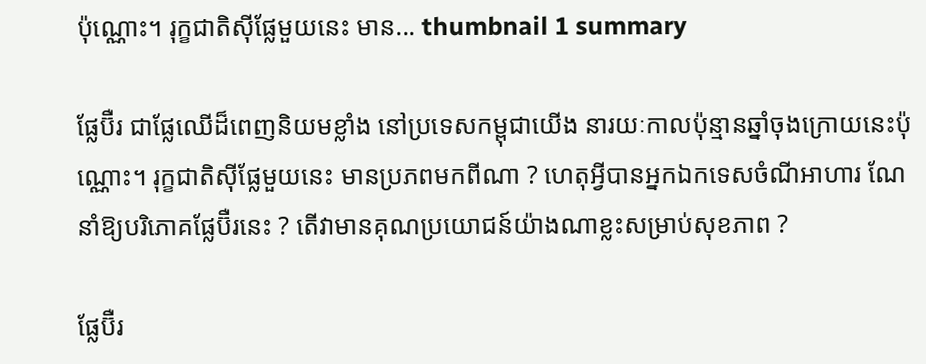ប៉ុណ្ណោះ។ រុក្ខជាតិស៊ីផ្លែមួយនេះ មាន... thumbnail 1 summary

ផ្លែប៊ឺរ ជាផ្លែឈើដ៏ពេញនិយមខ្លាំង នៅប្រទេសកម្ពុជាយើង នារយៈកាលប៉ុន្មានឆ្នាំចុងក្រោយនេះប៉ុណ្ណោះ។ រុក្ខជាតិស៊ីផ្លែមួយនេះ មានប្រភពមកពីណា ? ហេតុអ្វីបានអ្នកឯកទេសចំណីអាហារ ណែនាំឱ្យបរិភោគផ្លែប៊ឺរនេះ ? តើវាមានគុណប្រយោជន៍យ៉ាងណាខ្លះសម្រាប់សុខភាព ?

ផ្លែប៊ឺរ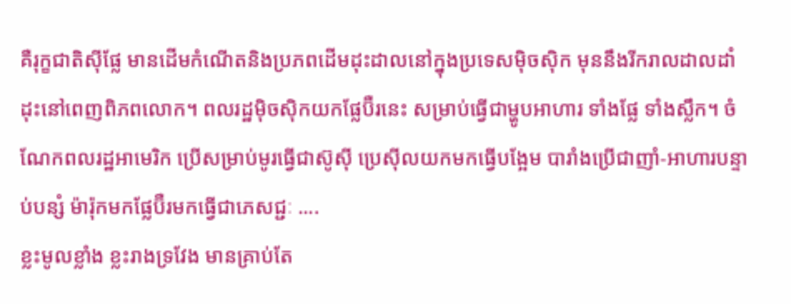គឺរុក្ខជាតិស៊ីផ្លែ មានដើមកំណើតនិងប្រភពដើមដុះដាលនៅក្នុងប្រទេសម៉ិចស៊ិក មុននឹងរីករាលដាលដាំដុះនៅពេញពិភពលោក។ ពលរដ្ឋម៉ិចស៊ិកយកផ្លែប៊ឺរនេះ សម្រាប់ធ្វើជាម្ហូបអាហារ ទាំងផ្លែ ទាំងស្លឹក។ ចំណែកពលរដ្ឋអាមេរិក ប្រើសម្រាប់មូរធ្វើជាស៊ូស៊ី ប្រេស៊ីលយកមកធ្វើបង្អែម បារាំងប្រើជាញាំ-អាហារបន្ទាប់បន្សំ ម៉ារ៉ុកមកផ្លែប៊ឺរមកធ្វើជាភេសជ្ជៈ ....
ខ្លះមូលខ្លាំង ខ្លះរាងទ្រវែង មានគ្រាប់តែ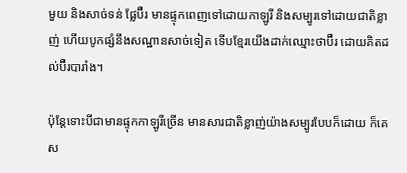មួយ និងសាច់ទន់ ផ្លែប៊ឺរ មានផ្ទុកពេញទៅដោយកាឡូរី និងសម្បូរទៅដោយជាតិខ្លាញ់ ហើយបូកផ្សំនឹងសណ្ឋានសាច់ទៀត ទើបខ្មែរយើងដាក់ឈ្មោះថាប៊ឺរ ដោយគិតដល់ប៊ឺរបារាំង។

ប៉ុន្តែទោះបីជាមានផ្ទុកកាឡូរីច្រើន មានសារជាតិខ្លាញ់យ៉ាងសម្បូរបែបក៏ដោយ ក៏គេស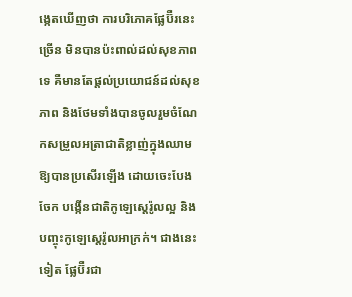ង្កេតឃើញថា ការបរិភោគផ្លែប៊ឺរនេះច្រើន មិនបានប៉ះពាល់ដល់សុខភាពទេ គឺមានតែផ្តល់ប្រយោជន៍ដល់សុខភាព និងថែមទាំងបានចូលរួមចំណែកសម្រួលអត្រាជាតិខ្លាញ់ក្នុងឈាមឱ្យបានប្រសើរឡើង ដោយចេះបែងចែក បង្កើនជាតិកូឡេស្តេរ៉ូលល្អ និងបញ្ចុះកូឡេស្តេរ៉ូលអាក្រក់។ ជាងនេះទៀត ផ្លែប៊ឺរជា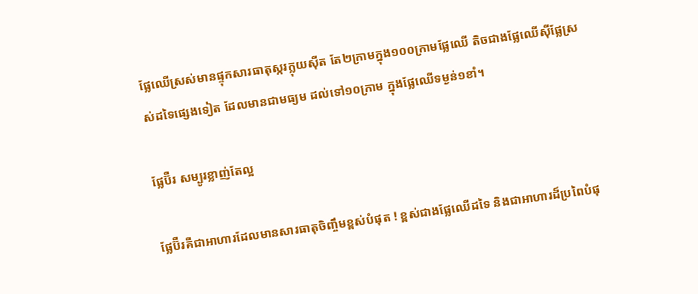ផ្លែឈើស្រស់មានផ្ទុកសារធាតុស្ករក្លុយស៊ីត តែ២ក្រាមក្នុង១០០ក្រាមផ្លែឈើ តិចជាងផ្លែឈើស៊ីផ្លែស្រស់ដទៃផ្សេងទៀត ដែលមានជាមធ្យម ដល់ទៅ១០ក្រាម ក្នុងផ្លែឈើទម្ងន់១ខាំ។

ផ្លែប៊ឺរ សម្បូរខ្លាញ់តែល្អ

ផ្លែប៊ឺរគឺជាអាហារដែលមានសារធាតុចិញ្ចឹមខ្ពស់បំផុត ! ខ្ពស់ជាងផ្លែឈើដទៃ និងជាអាហារដ៏ប្រពៃបំផុ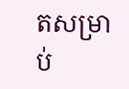តសម្រាប់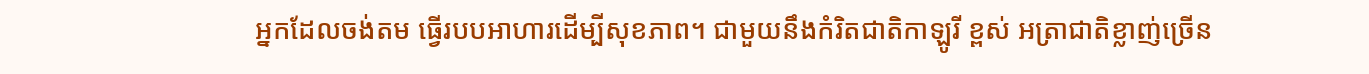អ្នកដែលចង់តម ធ្វើរបបអាហារដើម្បីសុខភាព។ ជាមួយនឹងកំរិតជាតិកាឡូរី ខ្ពស់ អត្រាជាតិខ្លាញ់ច្រើន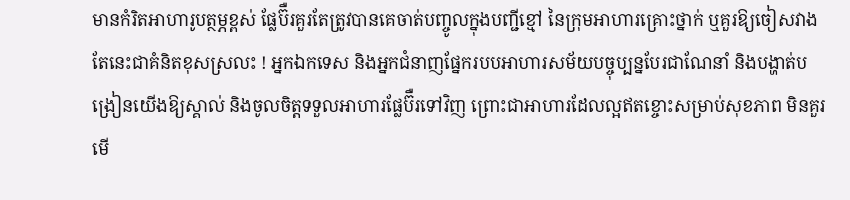មានកំរិតអាហារូបត្ថម្ភខ្ពស់ ផ្លែប៊ឺរគួរតែត្រូវបានគេចាត់បញ្ចូលក្នុងបញ្ជីខ្មៅ នៃក្រុមអាហារគ្រោះថ្នាក់ ឬគួរឱ្យចៀសវាង តែនេះជាគំនិតខុសស្រលះ ! អ្នកឯកទេស និងអ្នកជំនាញផ្នែករបបអាហារសម័យបច្ចុប្បន្នបែរជាណែនាំ និងបង្ហាត់បង្រៀនយើងឱ្យស្គាល់ និងចូលចិត្តទទួលអាហារផ្លែប៊ឺរទៅវិញ ព្រោះជាអាហារដែលល្អឥតខ្ចោះសម្រាប់សុខភាព មិនគួរមើ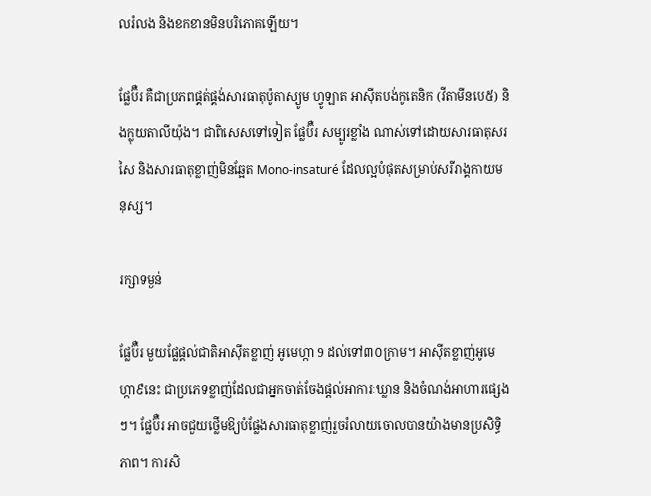លរំលង និងខកខានមិនបរិភោគឡើយ។

ផ្លែប៊ឺរ គឺជាប្រភពផ្គត់ផ្គង់សារធាតុប៉ូតាស្យូម ហ្វូឡាត អាស៊ីតបង់កូតេនិក (វីតាមីនបេ៥) និងក្លុយតាលីយ៉ុង។ ជាពិសេសទៅទៀត ផ្លែប៊ឺរ សម្បូរខ្លាំង ណាស់ទៅដោយសារធាតុសរសៃ និងសារធាតុខ្លាញ់មិនឆ្អែត Mono-insaturé ដែលល្អបំផុតសម្រាប់សរីរាង្គកាយមនុស្ស។

រក្សាទម្ងន់

ផ្លែប៊ឺរ មួយផ្លែផ្តល់ជាតិអាស៊ីតខ្លាញ់ អូមេហ្កា 9 ដល់ទៅ៣០ក្រាម។ អាស៊ីតខ្លាញ់អូមេហ្កា៩នេះ ជាប្រភេទខ្លាញ់ដែលជាអ្នកចាត់ចែងផ្តល់អាការៈឃ្លាន និងចំណង់អាហារផ្សេងៗ។ ផ្លែប៊ឺរ អាចជួយថ្លើមឱ្យបំផ្លែងសារធាតុខ្លាញ់រួចរំលាយចោលបានយ៉ាងមានប្រសិទ្ធិភាព។ ការសិ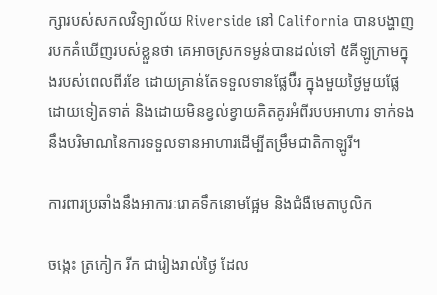ក្សារបស់សកលវិទ្យាល័យ Riverside នៅ California បានបង្ហាញរបកគំឃើញរបស់ខ្លួនថា គេអាចស្រកទម្ងន់បានដល់ទៅ ៥គីឡូក្រាមក្នុងរបស់ពេលពីរខែ ដោយគ្រាន់តែទទួលទានផ្លែប៊ឺរ ក្នុងមួយថ្ងៃមួយផ្លែ ដោយទៀតទាត់ និងដោយមិនខ្វល់ខ្វាយគិតគូរអំពីរបបអាហារ ទាក់ទងនឹងបរិមាណនៃការទទួលទានអាហារដើម្បីតម្រឹមជាតិកាឡូរី។

ការពារប្រឆាំងនឹងអាការៈរោគទឹកនោមផ្អែម និងជំងឺមេតាបូលិក

ចង្កេះ ត្រកៀក រីក ជារៀងរាល់ថ្ងៃ ដែល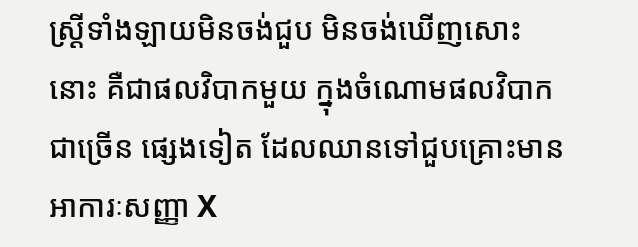ស្ត្រីទាំងឡាយមិនចង់ជួប មិនចង់ឃើញសោះនោះ គឺជាផលវិបាកមួយ ក្នុងចំណោមផលវិបាកជាច្រើន ផ្សេងទៀត ដែលឈានទៅជួបគ្រោះមានអាការៈសញ្ញា X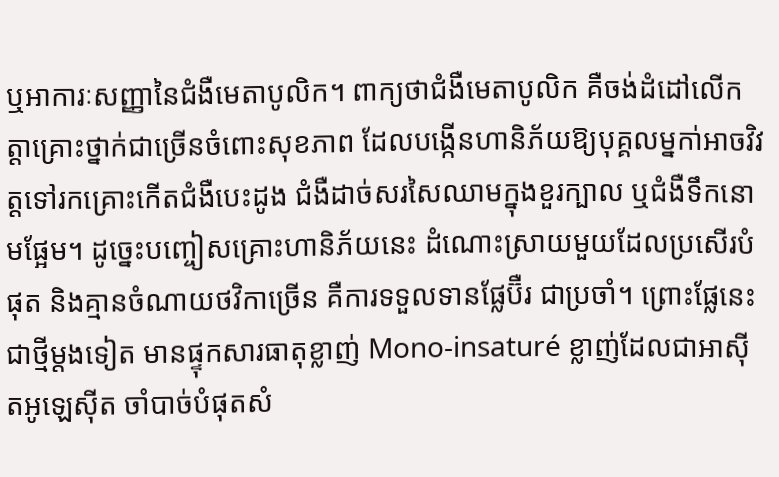ឬអាការៈសញ្ញានៃជំងឺមេតាបូលិក។ ពាក្យថាជំងឺមេតាបូលិក គឺចង់ដំដៅលើកត្តាគ្រោះថ្នាក់ជាច្រើនចំពោះសុខភាព ដែលបង្កើនហានិភ័យឱ្យបុគ្គលម្នកា់អាចវិវត្តទៅរកគ្រោះកើតជំងឺបេះដូង ជំងឺដាច់សរសៃឈាមក្នុងខួរក្បាល ឬជំងឺទឹកនោមផ្អែម។ ដូច្នេះបញ្ចៀសគ្រោះហានិភ័យនេះ ដំណោះស្រាយមួយដែលប្រសើរបំផុត និងគ្មានចំណាយថវិកាច្រើន គឺការទទួលទានផ្លែប៊ឺរ ជាប្រចាំ។ ព្រោះផ្លែនេះ ជាថ្មីម្តងទៀត មានផ្ទុកសារធាតុខ្លាញ់ Mono-insaturé ខ្លាញ់ដែលជាអាស៊ីតអូឡេស៊ីត ចាំបាច់បំផុតសំ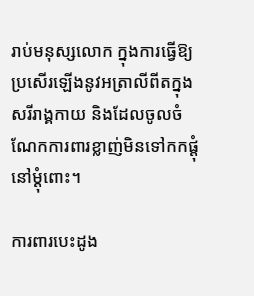រាប់មនុស្សលោក ក្នុងការធ្វើឱ្យប្រសើរឡើងនូវអត្រាលីពីតក្នុងសរីរាង្គកាយ និងដែលចូលចំណែកការពារខ្លាញ់មិនទៅកកផ្តុំនៅម្តុំពោះ។

ការពារបេះដូង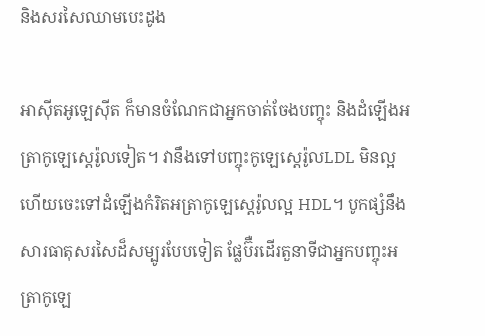និងសរសៃឈាមបេះដូង

អាស៊ីតអូឡេស៊ីត ក៏មានចំណែកជាអ្នកចាត់ចែងបញ្ចុះ និងដំឡើងអត្រាកូឡេស្តេរ៉ូលទៀត។ វានឹងទៅបញ្ចុះកូឡេស្តេរ៉ូលLDL មិនល្អ ហើយចេះទៅដំឡើងកំរិតអត្រាកូឡេស្តេរ៉ូលល្អ HDL។ បូកផ្សំនឹងសារធាតុសរសៃដ៏សម្បូរបែបទៀត ផ្លែប៊ឺរដើរតួនាទីជាអ្នកបញ្ចុះអត្រាកូឡេ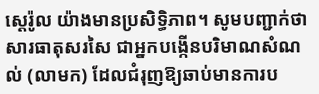ស្តេរ៉ូល យ៉ាងមានប្រសិទ្ធិភាព។ សូមបញ្ជាក់ថា សារធាតុសរសៃ ជាអ្នកបង្កើនបរិមាណសំណល់ (លាមក) ដែលជំរុញឱ្យឆាប់មានការប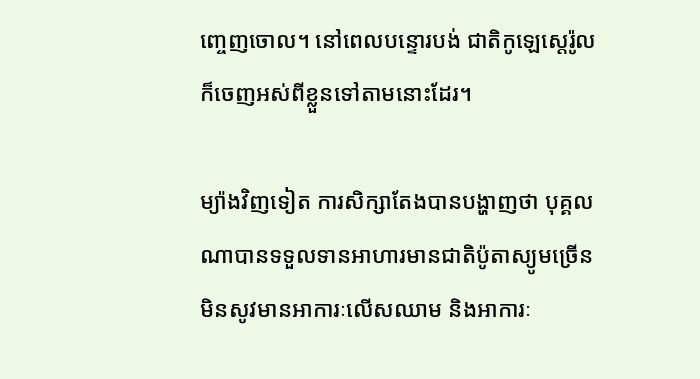ញ្ចេញចោល។ នៅពេលបន្ទោរបង់ ជាតិកូឡេស្តេរ៉ូលក៏ចេញអស់ពីខ្លួនទៅតាមនោះដែរ។

ម្យ៉ាងវិញទៀត ការសិក្សាតែងបានបង្ហាញថា បុគ្គលណាបានទទួលទានអាហារមានជាតិប៉ូតាស្យូមច្រើន មិនសូវមានអាការៈលើសឈាម និងអាការៈ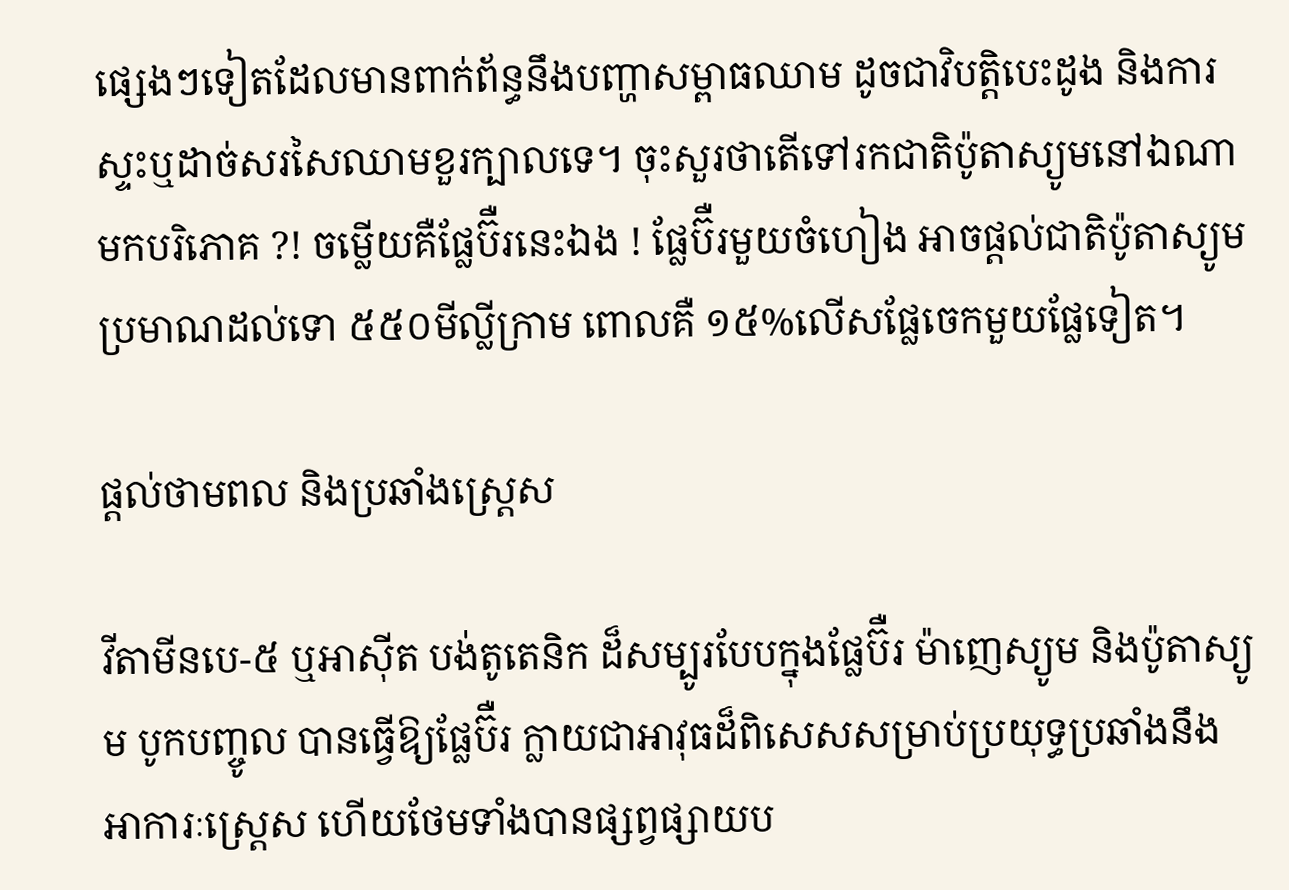ផ្សេងៗទៀតដែលមានពាក់ព័ន្ធនឹងបញ្ហាសម្ពាធឈាម ដូចជាវិបត្តិបេះដូង និងការស្ទះឬដាច់សរសៃឈាមខួរក្បាលទេ។ ចុះសួរថាតើទៅរកជាតិប៉ូតាស្យូមនៅឯណាមកបរិភោគ ?! ចម្លើយគឺផ្លែប៊ឺរនេះឯង ! ផ្លែប៊ឺរមួយចំហៀង អាចផ្តល់ជាតិប៉ូតាស្យូមប្រមាណដល់ទោ ៥៥០មីល្លីក្រាម ពោលគឺ ១៥%លើសផ្លែចេកមួយផ្លែទៀត។

ផ្តល់ថាមពល និងប្រឆាំងស្ត្រេស

វីតាមីនបេ-៥ ឬអាស៊ីត បង់តូតេនិក ដ៏សម្បូរបែបក្នុងផ្លែប៊ឺរ ម៉ាញេស្យូម និងប៉ូតាស្យូម បូកបញ្ចូល បានធ្វើឱ្យផ្លែប៊ឺរ ក្លាយជាអាវុធដ៏ពិសេសសម្រាប់ប្រយុទ្ធប្រឆាំងនឹងអាការៈស្ត្រេស ហើយថែមទាំងបានផ្សព្វផ្សាយប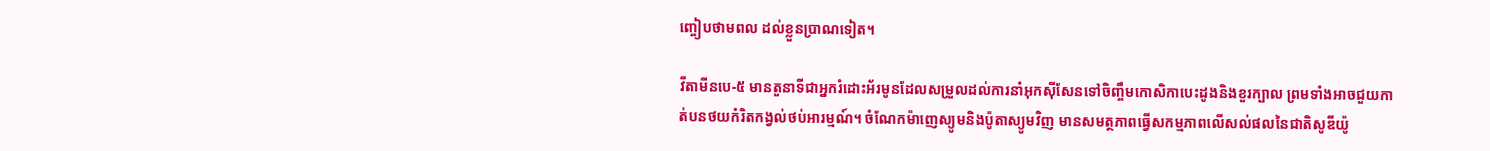ញ្ចៀបថាមពល ដល់ខ្លួនប្រាណទៀត។

វីតាមីនបេ-៥ មានតួនាទីជាអ្នករំដោះអ័រមូនដែលសម្រួលដល់ការនាំអុកស៊ីសែនទៅចិញ្ចឹមកោសិកាបេះដូងនិងខួរក្បាល ព្រមទាំងអាចជួយកាត់បនថយកំរិតកង្វល់ថប់អារម្មណ៍។ ចំណែកម៉ាញេស្យូមនិងប៉ូតាស្យូមវិញ មានសមត្ថភាពធ្វើសកម្មភាពលើសល់ផលនៃជាតិសូឌីយ៉ូ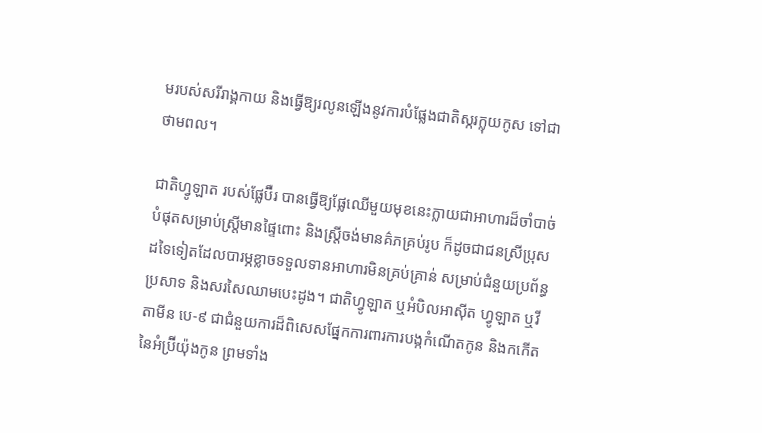មរបស់សរីរាង្គកាយ និងធ្វើឱ្យរលូនឡើងនូវការបំផ្លែងជាតិស្ករក្លុយកូស ទៅជាថាមពល។

ជាតិហ្វូឡាត របស់ផ្លែប៊ឺរ បានធ្វើឱ្យផ្លែឈើមួយមុខនេះក្លាយជាអាហារដ៏ចាំបាច់បំផុតសម្រាប់ស្ត្រីមានផ្ទៃពោះ និងស្ត្រីចង់មានគ៌ភគ្រប់រូប ក៏ដូចជាជនស្រីប្រុសដទៃទៀតដែលបារម្ភខ្លាចទទួលទានអាហារមិនគ្រប់គ្រាន់ សម្រាប់ជំនួយប្រព័ន្ធប្រសាទ និងសរសៃឈាមបេះដូង។ ជាតិហ្វូឡាត ឬអំបិលអាស៊ីត ហ្វូឡាត ឬវីតាមីន បេ-៩ ជាជំនួយការដ៏ពិសេសផ្នែកការពារការបង្កកំណើតកូន និងកកើតនៃអំប្រ៊ីយ៉ុងកូន ព្រមទាំង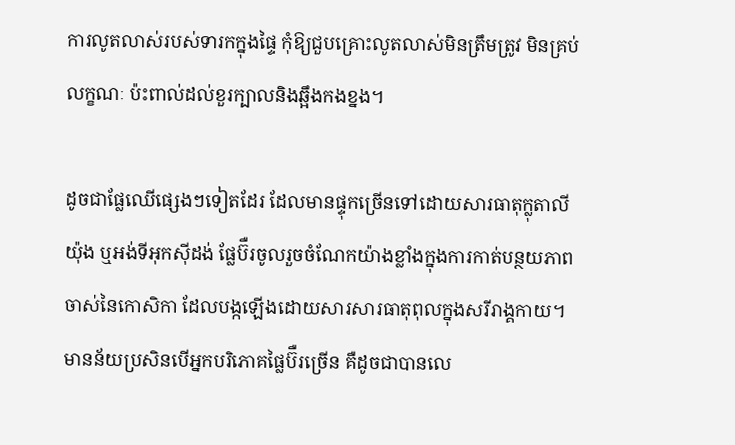ការលូតលាស់របស់ទារកក្នុងផ្ទៃ កុំឱ្យជួបគ្រោះលូតលាស់មិនត្រឹមត្រូវ មិនគ្រប់លក្ខណៈ ប៉ះពាល់ដល់ខួរក្បាលនិងឆ្អឹងកងខ្នង។

ដូចជាផ្លែឈើផ្សេងៗទៀតដែរ ដែលមានផ្ទុកច្រើនទៅដោយសារធាតុក្លុតាលីយ៉ុង ឬអង់ទីអុកស៊ីដង់ ផ្លែប៊ឺរចូលរួចចំណែកយ៉ាងខ្លាំងក្នុងការកាត់បន្ថយភាពចាស់នៃកោសិកា ដែលបង្កឡើងដោយសារសារធាតុពុលក្នុងសរីរាង្គកាយ។ មានន័យប្រសិនបើអ្នកបរិភោគផ្លៃប៊ឺរច្រើន គឺដូចជាបានលេ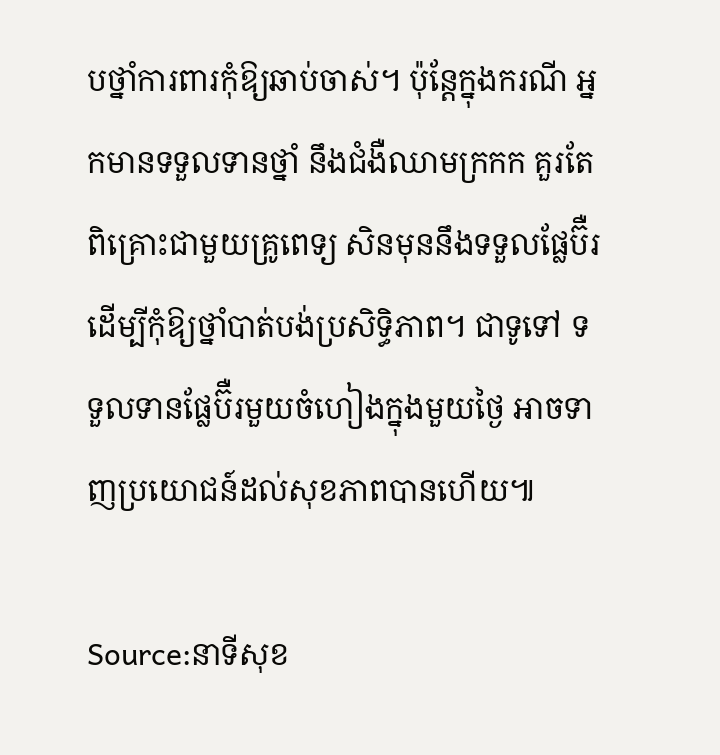បថ្នាំការពារកុំឱ្យឆាប់ចាស់។ ប៉ុន្តែក្នុងករណី អ្នកមានទទួលទានថ្នាំ នឹងជំងឺឈាមក្រកក គួរតែពិគ្រោះជាមួយគ្រូពេទ្យ សិនមុននឹងទទួលផ្លែប៊ឺរ ដើម្បីកុំឱ្យថ្នាំបាត់បង់ប្រសិទ្ធិភាព។ ជាទូទៅ ទទួលទានផ្លែប៊ឺរមួយចំហៀងក្នុងមួយថ្ងៃ អាចទាញប្រយោជន៍ដល់សុខភាពបានហើយ៕

Source:នាទីសុខ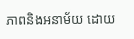ភាពនិងអនាម័យ ដោយ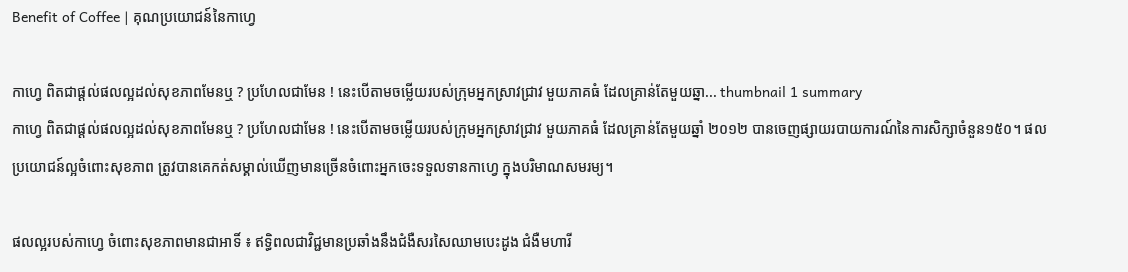Benefit of Coffee | គុណប្រយោជន៍នៃកាហ្វេ

កាហ្វេ ពិតជាផ្តល់ផលល្អដល់សុខភាពមែនឬ ? ប្រហែលជាមែន ! នេះបើតាមចម្លើយរបស់ក្រុមអ្នកស្រាវជ្រាវ មួយភាគធំ ដែលគ្រាន់តែមួយឆ្នា... thumbnail 1 summary
កាហ្វេ ពិតជាផ្តល់ផលល្អដល់សុខភាពមែនឬ ? ប្រហែលជាមែន ! នេះបើតាមចម្លើយរបស់ក្រុមអ្នកស្រាវជ្រាវ មួយភាគធំ ដែលគ្រាន់តែមួយឆ្នាំ ២០១២ បានចេញផ្សាយរបាយការណ៍នៃការសិក្សាចំនួន១៥០។ ផលប្រយោជន៍ល្អចំពោះសុខភាព ត្រូវបានគេកត់សម្គាល់ឃើញមានច្រើនចំពោះអ្នកចេះទទួលទានកាហ្វេ ក្នុងបរិមាណសមរម្យ។

ផលល្អរបស់កាហ្វេ ចំពោះសុខភាពមានជាអាទិ៍ ៖ ឥទ្ធិពលជាវិជ្ជមានប្រឆាំងនឹងជំងឺសរសៃឈាមបេះដូង ជំងឺមហារី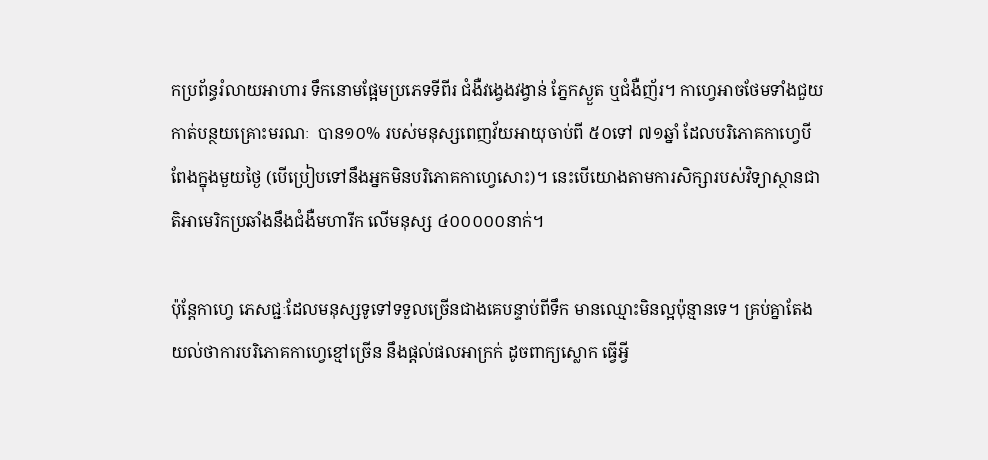កប្រព័ន្ធរំលាយអាហារ ទឹកនោមផ្អែមប្រភេទទីពីរ ជំងឺវង្វេងវង្វាន់ ភ្នែកស្ងួត ឬជំងឺញ័រ។ កាហ្វេអាចថែមទាំងជួយកាត់បន្ថយគ្រោះមរណៈ  បាន១០% របស់មនុស្សពេញវ័យអាយុចាប់ពី ៥០ទៅ ៧១ឆ្នាំ ដែលបរិភោគកាហ្វេបីពែងក្នុងមួយថ្ងៃ (បើប្រៀបទៅនឹងអ្នកមិនបរិភោគកាហ្វេសោះ)។ នេះបើយោងតាមការសិក្សារបស់វិទ្យាស្ថានជាតិអាមេរិកប្រឆាំងនឹងជំងឺមហារីក លើមនុស្ស ៤០០០០០នាក់។

ប៉ុន្តែកាហ្វេ ភេសជ្ជៈដែលមនុស្សទូទៅទទួលច្រើនជាងគេបន្ទាប់ពីទឹក មានឈ្មោះមិនល្អប៉ុន្មានទេ។ គ្រប់គ្នាតែងយល់ថាការបរិភោគកាហ្វេខ្មៅច្រើន នឹងផ្តល់ផលអាក្រក់ ដូចពាក្យស្លោក ធ្វើអ្វី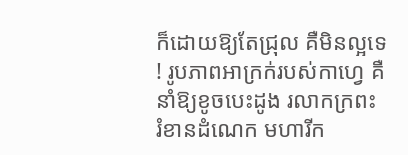ក៏ដោយឱ្យតែជ្រុល គឺមិនល្អទេ ! រូបភាពអាក្រក់របស់កាហ្វេ គឺនាំឱ្យខូចបេះដូង រលាកក្រពះ រំខានដំណេក មហារីក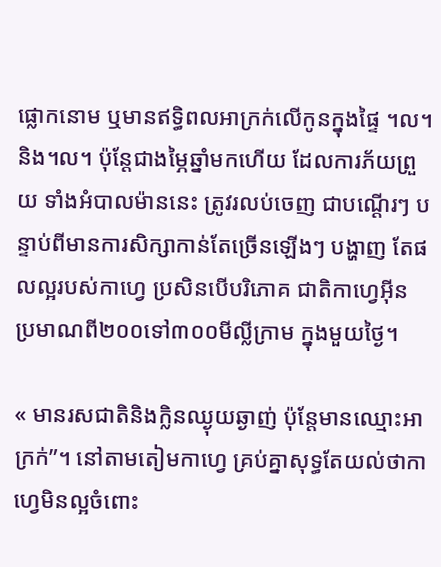ផ្លោកនោម ឬមានឥទ្ធិពលអាក្រក់លើកូនក្នុងផ្ទៃ ។ល។ និង។ល។ ប៉ុន្តែជាងម្ភៃឆ្នាំមកហើយ ដែលការភ័យព្រួយ ទាំងអំបាលម៉ាននេះ ត្រូវរលប់ចេញ ជាបណ្តើរៗ បន្ទាប់ពីមានការសិក្សាកាន់តែច្រើនឡើងៗ បង្ហាញ តែផលល្អរបស់កាហ្វេ ប្រសិនបើបរិភោគ ជាតិកាហ្វេអ៊ីន ប្រមាណពី២០០ទៅ៣០០មីលី្លក្រាម ក្នុងមួយថ្ងៃ។

« មានរសជាតិនិងក្លិនឈ្ងុយឆ្ងាញ់ ប៉ុន្តែមានឈ្មោះអាក្រក់”។ នៅតាមតៀមកាហ្វេ គ្រប់គ្នាសុទ្ធតែយល់ថាកាហ្វេមិនល្អចំពោះ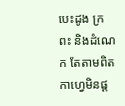បេះដូង ក្រពះ និងដំណេក តែតាមពិតកាហ្វេមិនផ្ត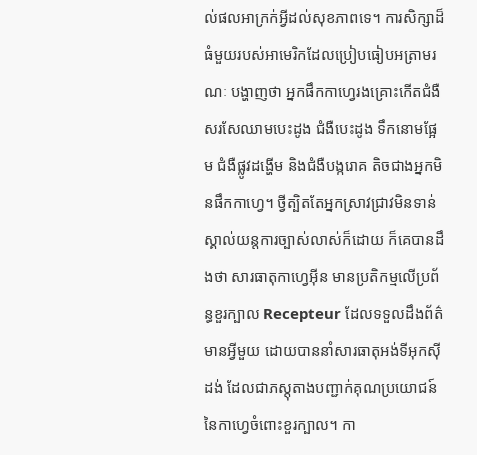ល់ផលអាក្រក់អ្វីដល់សុខភាពទេ។ ការសិក្សាដ៏ធំមួយរបស់អាមេរិកដែលប្រៀបធៀបអត្រាមរណៈ បង្ហាញថា អ្នកផឹកកាហ្វេរងគ្រោះកើតជំងឺសរសែឈាមបេះដូង ជំងឺបេះដូង ទឹកនោមផ្អែម ជំងឺផ្លូវដង្ហើម និងជំងឺបង្ករោគ តិចជាងអ្នកមិនផឹកកាហ្វេ។ ថ្វីត្បិតតែអ្នកស្រាវជ្រាវមិនទាន់ស្គាល់យន្តការច្បាស់លាស់ក៏ដោយ ក៏គេបានដឹងថា សារធាតុកាហ្វេអ៊ីន មានប្រតិកម្មលើប្រព័ន្ធខួរក្បាល Recepteur ដែលទទួលដឹងព័ត៌មានអ្វីមួយ ដោយបាននាំសារធាតុអង់ទីអុកស៊ីដង់ ដែលជាភស្តុតាងបញ្ជាក់គុណប្រយោជន៍នៃកាហ្វេចំពោះខួរក្បាល។ កា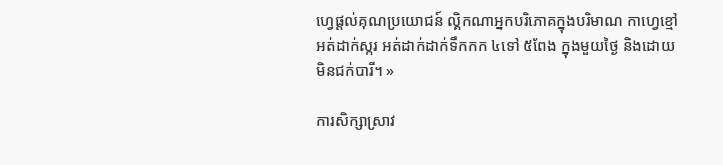ហ្វេផ្តល់គុណប្រយោជន៍ ល្គិកណាអ្នកបរិភោគក្នុងបរិមាណ កាហ្វេខ្មៅ អត់ដាក់ស្ករ អត់ដាក់ដាក់ទឹកកក ៤ទៅ ៥ពែង ក្នុងមួយថ្ងៃ និងដោយមិនជក់បារី។ »

ការសិក្សាស្រាវ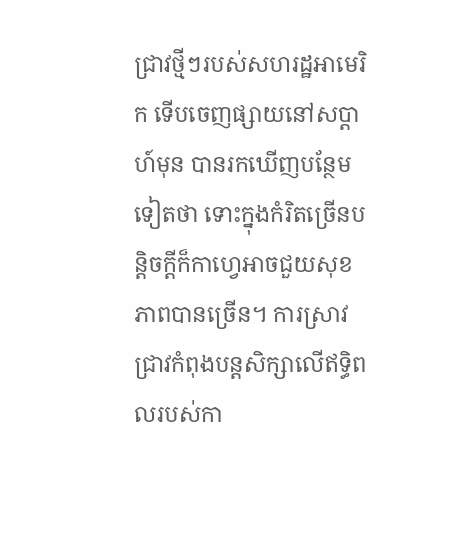ជ្រាវថ្មីៗរបស់សហរដ្ឋអាមេរិក ទើបចេញផ្សាយនៅសប្តាហ៍មុន បានរកឃើញបន្ថែមទៀតថា ទោះក្នុងកំរិតច្រើនបន្តិចក្តីក៏កាហ្វេអាចជួយសុខភាពបានច្រើន។ ការស្រាវជ្រាវកំពុងបន្តសិក្សាលើឥទ្ធិពលរបស់កា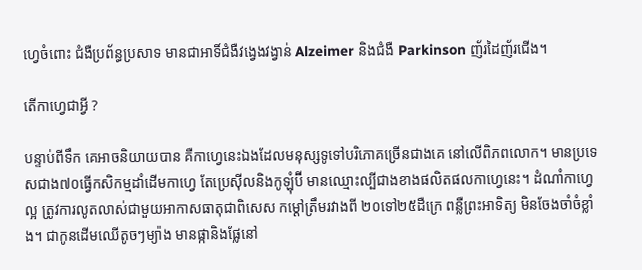ហ្វេចំពោះ ជំងឺប្រព័ន្ធប្រសាទ មានជាអាទិ៍ជំងឺវង្វេងវង្វាន់ Alzeimer និងជំងឺ Parkinson ញ័រដៃញ័រជើង។

តើកាហ្វេជាអ្វី ?

បន្ទាប់ពីទឹក គេអាចនិយាយបាន គឺកាហ្វេនេះឯងដែលមនុស្សទូទៅបរិភោគច្រើនជាងគេ នៅលើពិភពលោក។ មានប្រទេសជាង៧០ធ្វើកសិកម្មដាំដើមកាហ្វេ តែប្រេស៊ីលនិងកូឡុំប៊ី មានឈ្មោះល្បីជាងខាងផលិតផលកាហ្វេនេះ។ ដំណាំកាហ្វេល្អ ត្រូវការលូតលាស់ជាមួយអាកាសធាតុជាពិសេស កម្តៅត្រឹមរវាងពី ២០ទៅ២៥ដឺក្រេ ពន្លឺព្រះអាទិត្យ មិនចែងចាំចំខ្លាំង។ ជាកូនដើមឈើតូចៗម្យ៉ាង មានផ្កានិងផ្លែនៅ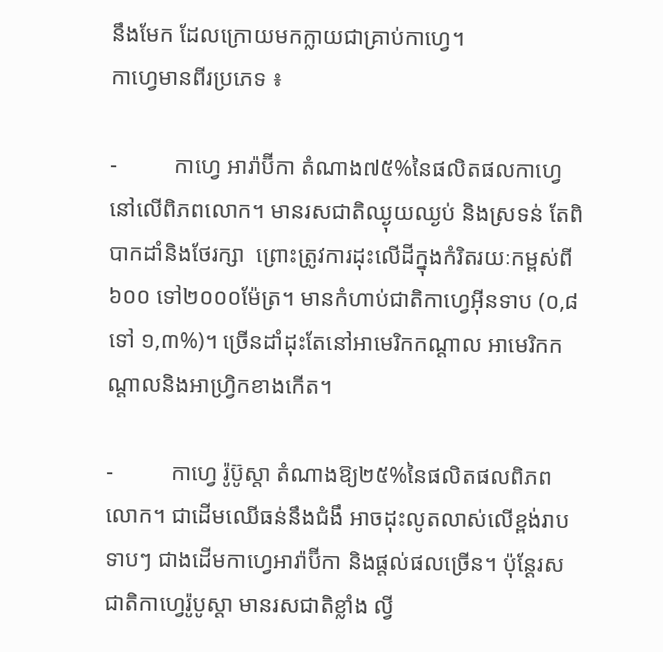នឹងមែក ដែលក្រោយមកក្លាយជាគ្រាប់កាហ្វេ។
កាហ្វេមានពីរប្រភេទ ៖

-          កាហ្វេ អារ៉ាប៊ីកា តំណាង៧៥%នៃផលិតផលកាហ្វេនៅលើពិភពលោក។ មានរសជាតិឈ្ងុយឈ្ងប់ និងស្រទន់ តែពិបាកដាំនិងថែរក្សា  ព្រោះត្រូវការដុះលើដីក្នុងកំរិតរយៈកម្ពស់ពី ៦០០ ទៅ២០០០ម៉ែត្រ។ មានកំហាប់ជាតិកាហ្វេអ៊ីនទាប (០,៨ ទៅ ១,៣%)។ ច្រើនដាំដុះតែនៅអាមេរិកកណ្តាល អាមេរិកកណ្តាលនិងអាហ្វ្រិកខាងកើត។

-          កាហ្វេ រ៉ូប៊ូស្តា តំណាងឱ្យ២៥%នៃផលិតផលពិភពលោក។ ជាដើមឈើធន់នឹងជំងឹ អាចដុះលូតលាស់លើខ្ពង់រាបទាបៗ ជាងដើមកាហ្វេអារ៉ាប៊ីកា និងផ្តល់ផលច្រើន។ ប៉ុន្តែរសជាតិកាហ្វេរ៉ូបូស្តា មានរសជាតិខ្លាំង ល្វី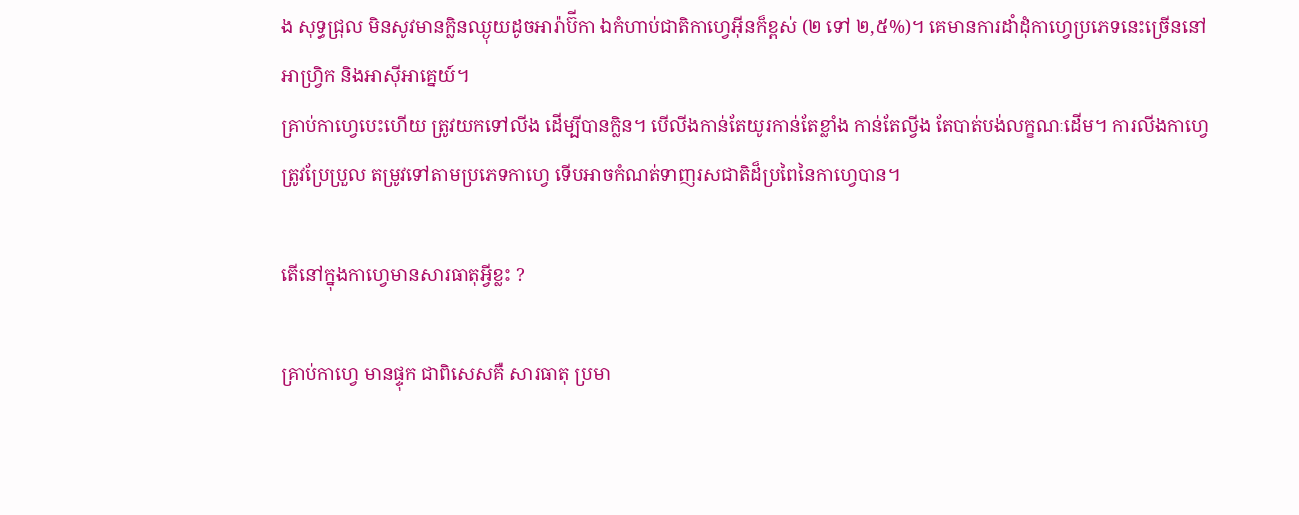ង សុទ្ធជ្រុល មិនសូវមានក្លិនឈ្ងុយដូចអារ៉ាប៊ីកា ឯកំហាប់ជាតិកាហ្វេអ៊ីនក៏ខ្ពស់ (២ ទៅ ២,៥%)។ គេមានការដាំដុំកាហ្វេប្រភេទនេះច្រើននៅអាហ្វ្រិក និងអាស៊ីអាគ្នេយ៍។
គ្រាប់កាហ្វេបេះហើយ ត្រូវយកទៅលីង ដើម្បីបានក្លិន។ បើលីងកាន់តែយូរកាន់តែខ្លាំង កាន់តែល្វីង តែបាត់បង់លក្ខណៈដើម។ ការលីងកាហ្វេ ត្រូវប្រែប្រួល តម្រូវទៅតាមប្រភេទកាហ្វេ ទើបអាចកំណត់ទាញរសជាតិដ៏ប្រពៃនៃកាហ្វេបាន។

តើនៅក្នុងកាហ្វេមានសារធាតុអ្វីខ្លះ ?

គ្រាប់កាហ្វេ មានផ្ទុក ជាពិសេសគឺ សារធាតុ ប្រមា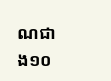ណជាង១០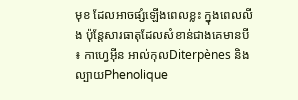មុខ ដែលអាចផ្សំឡើងពេលខ្លះ ក្នុងពេលលីង ប៉ុន្តែសារធាតុដែលសំខាន់ជាងគេមានបី ៖ កាហ្វេអ៊ីន អាល់កុលDiterpènes និងល្បាយPhenolique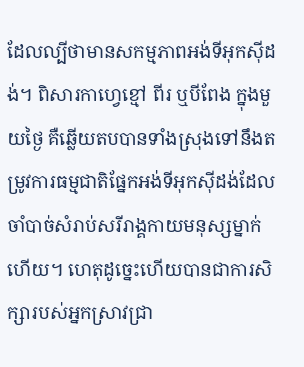ដែលល្បីថាមានសកម្មភាពអង់ទីអុកស៊ីដង់។ ពិសារកាហ្វេខ្មៅ ពីរ ឬបីពែង ក្នុងមួយថ្ងៃ គឺឆ្លើយតបបានទាំងស្រុងទៅនឹងតម្រូវការធម្មជាតិផ្នែកអង់ទីអុកស៊ីដង់ដែលចាំបាច់សំរាប់សរីរាង្គកាយមនុស្សម្នាក់ហើយ។ ហេតុដូច្នេះហើយបានជាការសិក្សារបស់អ្នកស្រាវជ្រា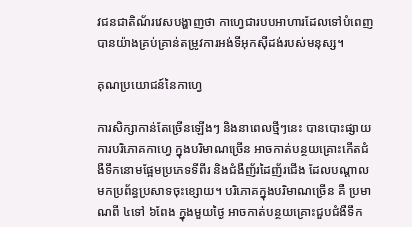វជនជាតិណ័រវេសបង្ហាញថា កាហ្វេជារបបអាហារដែលទៅបំពេញបានយ៉ាងគ្រប់គ្រាន់តម្រូវការអង់ទីអុកស៊ីដង់របស់មនុស្ស។

គុណប្រយោជន៍នៃកាហ្វេ

ការសិក្សាកាន់តែច្រើនឡើងៗ និងនាពេលថ្មីៗនេះ បានបោះផ្សាយ ការបរិភោគកាហ្វេ ក្នុងបរិមាណច្រើន អាចកាត់បន្ថយគ្រោះកើតជំងឺទឹកនោមផ្អែមប្រភេទទីពីរ និងជំងឺញ័រដៃញ័រជើង ដែលបណ្តាលមកប្រព័ន្ធប្រសាទចុះខ្សោយ។ បរិភោគក្នុងបរិមាណច្រើន គឺ ប្រមាណពី ៤ទៅ ៦ពែង ក្នុងមួយថ្ងៃ អាចកាត់បន្ថយគ្រោះជួបជំងឺទឹក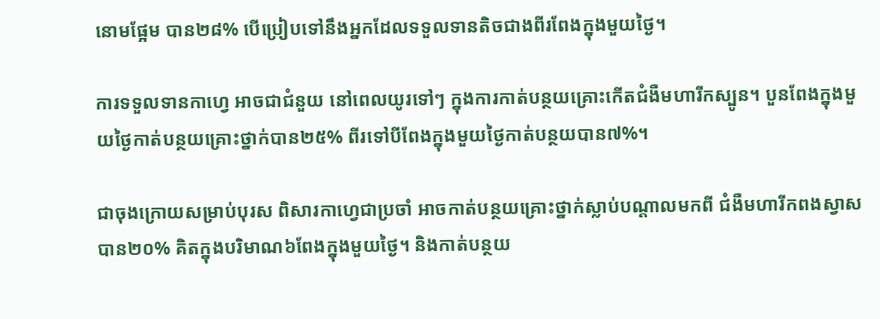នោមផ្អែម បាន២៨% បើប្រៀបទៅនឹងអ្នកដែលទទួលទានតិចជាងពីរពែងក្នុងមួយថ្ងៃ។

ការទទួលទានកាហ្វេ អាចជាជំនួយ នៅពេលយូរទៅៗ ក្នុងការកាត់បន្ថយគ្រោះកើតជំងឺមហារីកស្បូន។ បួនពែងក្នុងមួយថ្ងៃកាត់បន្ថយគ្រោះថ្នាក់បាន២៥% ពីរទៅបីពែងក្នុងមួយថ្ងៃកាត់បន្ថយបាន៧%។

ជាចុងក្រោយសម្រាប់បុរស ពិសារកាហ្វេជាប្រចាំ អាចកាត់បន្ថយគ្រោះថ្នាក់ស្លាប់បណ្តាលមកពី ជំងឺមហារីកពងស្វាស បាន២០% គិតក្នុងបរិមាណ៦ពែងក្នុងមួយថ្ងៃ។ និងកាត់បន្ថយ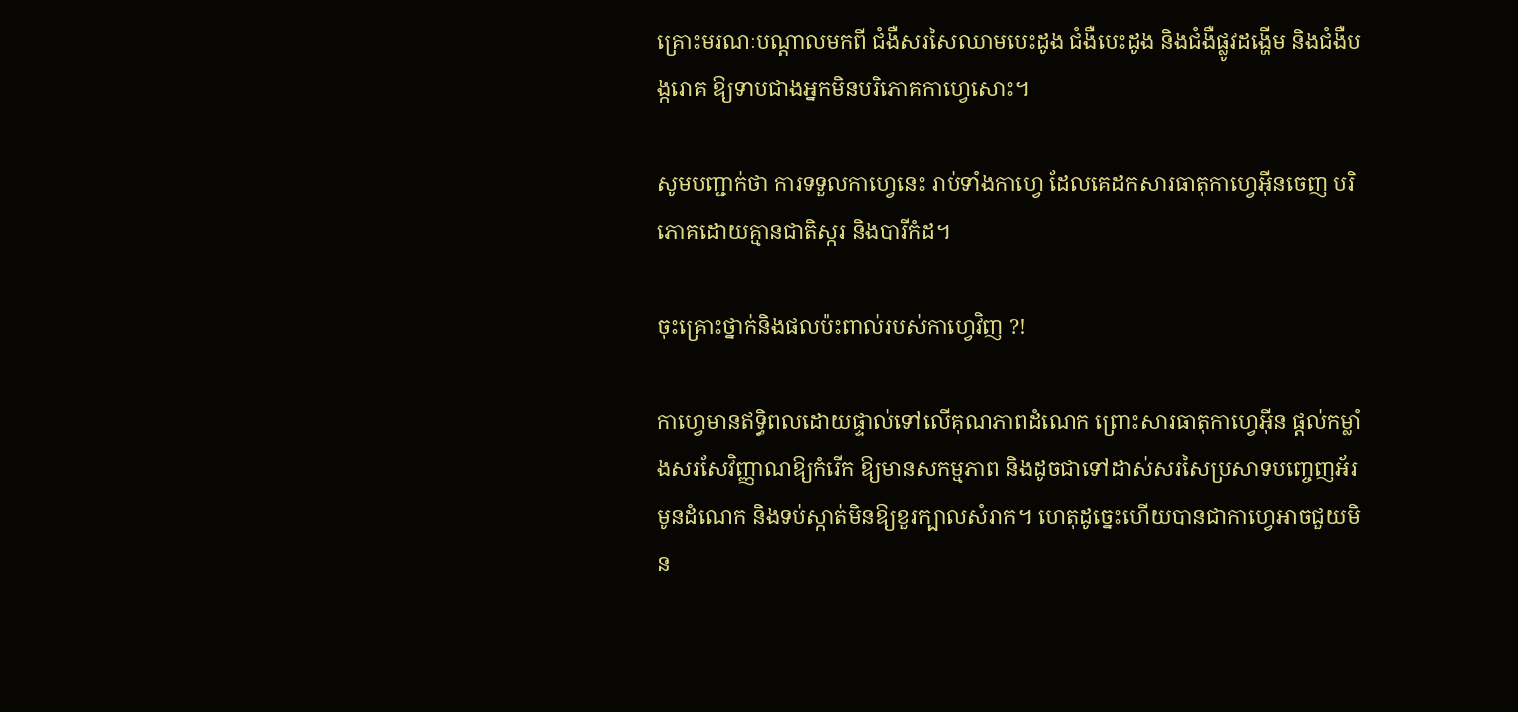គ្រោះមរណៈបណ្តាលមកពី ជំងឺសរសៃឈាមបេះដូង ជំងឺបេះដូង និងជំងឺផ្លូវដង្ហើម និងជំងឺបង្ករោគ ឱ្យទាបជាងអ្នកមិនបរិភោគកាហ្វេសោះ។

សូមបញ្ជាក់ថា ការទទួលកាហ្វេនេះ រាប់ទាំងកាហ្វេ ដែលគេដកសារធាតុកាហ្វេអ៊ីនចេញ បរិភោគដោយគ្មានជាតិស្ករ និងបារីកំដ។

ចុះគ្រោះថ្នាក់និងផលប៉ះពាល់របស់កាហ្វេវិញ ?!

កាហ្វេមានឥទ្ធិពលដោយផ្ទាល់ទៅលើគុណភាពដំណេក ព្រោះសារធាតុកាហ្វេអ៊ីន ផ្តល់កម្លាំងសរសែវិញ្ញាណឱ្យកំរើក ឱ្យមានសកម្មភាព និងដូចជាទៅដាស់សរសៃប្រសាទបញ្ចេញអ័រមូនដំណេក និងទប់ស្កាត់មិនឱ្យខួរក្បាលសំរាក។ ហេតុដូច្នេះហើយបានជាកាហ្វេអាចជួយមិន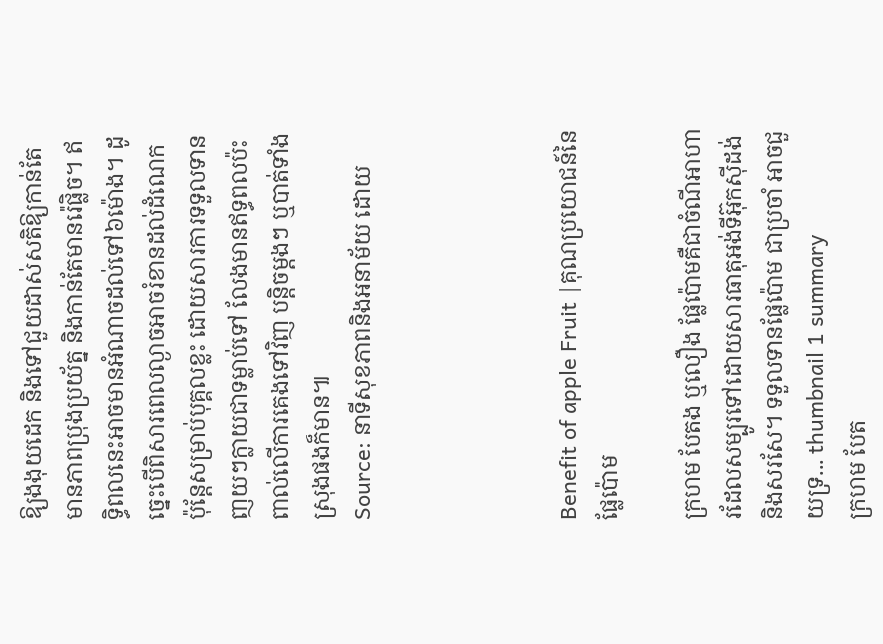ឱ្យងងុយដេក និងទៅជួយដាស់សតិឱ្យកាន់តែមានភាពប្រុងប្រយ័ត្ន និងកាន់តែមានរ៉េផ្លិច។ ឥទ្ធិពលនេះអាចមានអំណាចដល់ទៅ៦ម៉ោង។ ដូច្នេះបើពិសារពេលល្ងាចអាចរំខានដល់ដំណេក ប៉ុន្តែសម្រាប់បុគ្គលខ្លះ ដោយសារការទទួលទានញយៗក្លាយជាទម្លាប់ទៅ លែងមានឥទ្ធពលប៉ះពាល់លើការគេងទៅវិញ បន្តិចម្តងៗ ឬបាត់ទាំងស្រុងផងក៏មាន៕
Source: នាទីសុខភាពនិងអនាម័យ ដោយ




Benefit of apple Fruit |គុណប្រយោជន៍នៃផ្លែប៉ោម

ក្រហម បែតង ឬលឿង ផ្លែប៉ោមគឺជាចំណីអាហារដែលសម្បូរទៅដោយសារធាតុអង់ទីអ៊ុកស៊ីដង់ និងសរសែ។ ទទួលទានផ្លែប៉ោម ជាប្រចាំ អាចជួយទ្រ... thumbnail 1 summary
ក្រហម បែត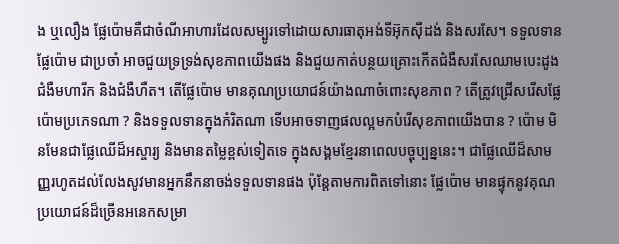ង ឬលឿង ផ្លែប៉ោមគឺជាចំណីអាហារដែលសម្បូរទៅដោយសារធាតុអង់ទីអ៊ុកស៊ីដង់ និងសរសែ។ ទទួលទានផ្លែប៉ោម ជាប្រចាំ អាចជួយទ្រទ្រង់សុខភាពយើងផង និងជួយកាត់បន្ថយគ្រោះកើតជំងឺសរសែឈាមបេះដូង ជំងឺមហារីក និងជំងឺហឺត។ តើផ្លែប៉ោម មានគុណប្រយោជន៍យ៉ាងណាចំពោះសុខភាព ? តើត្រូវជ្រើសរើសផ្លែប៉ោមប្រភេទណា ? និងទទួលទានក្នុងកំរិតណា ទើបអាចទាញផលល្អមកបំរើសុខភាពយើងបាន ? ប៉ោម មិនមែនជាផ្លែឈើដ៏អស្ចារ្យ និងមានតម្លៃខ្ពស់ទៀតទេ ក្នុងសង្គមខ្មែរនាពេលបច្ចុប្បន្ននេះ។ ជាផ្លែឈើដ៏សាមញ្ញរហូតដល់លែងសូវមានអ្នកនឹកនាចង់ទទួលទានផង ប៉ុន្តែតាមការពិតទៅនោះ ផ្លែប៉ោម មានផ្ទុកនូវគុណប្រយោជន៍ដ៏ច្រើនអនេកសម្រា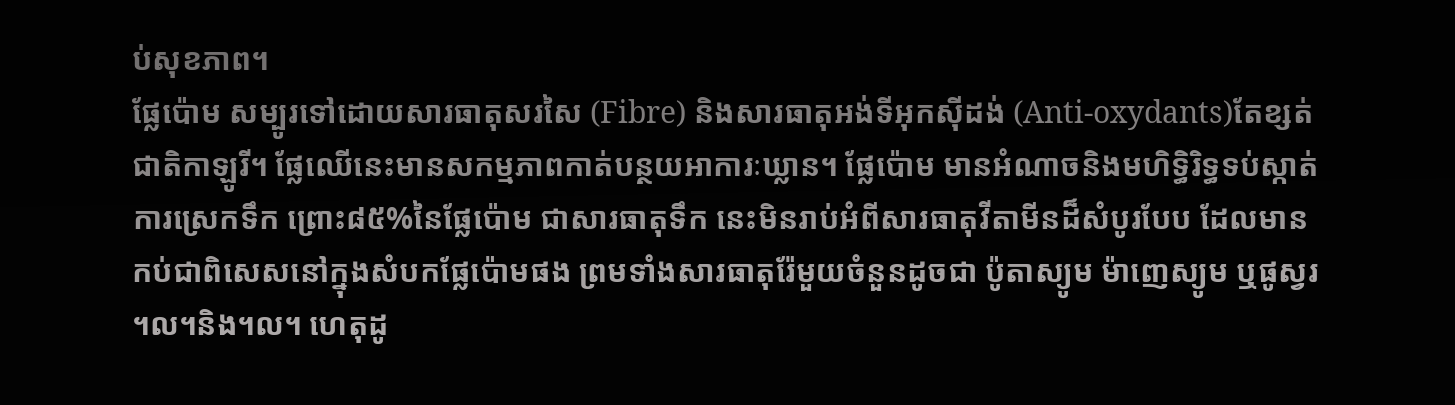ប់សុខភាព។
ផ្លែប៉ោម សម្បូរទៅដោយសារធាតុសរសៃ (Fibre) និងសារធាតុអង់ទីអុកស៊ីដង់ (Anti-oxydants)តែខ្សត់ជាតិកាឡូរី។ ផ្លែឈើនេះមានសកម្មភាពកាត់បន្ថយអាការៈឃ្លាន។ ផ្លែប៉ោម មានអំណាចនិងមហិទ្ធិរិទ្ធទប់ស្កាត់ការស្រេកទឹក ព្រោះ៨៥%នៃផ្លែប៉ោម ជាសារធាតុទឹក នេះមិនរាប់អំពីសារធាតុវីតាមីនដ៏សំបូរបែប ដែលមានកប់ជាពិសេសនៅក្នុងសំបកផ្លែប៉ោមផង ព្រមទាំងសារធាតុរ៉ែមួយចំនួនដូចជា ប៉ូតាស្យូម ម៉ាញេស្យូម ឬផូស្វរ ។ល។និង។ល។ ហេតុដូ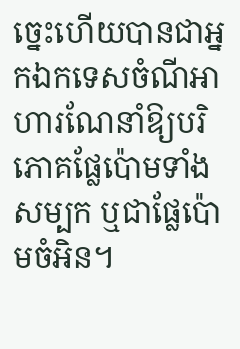ច្នេះហើយបានជាអ្នកឯកទេសចំណីអាហារណែនាំឱ្យបរិភោគផ្លែប៉ោមទាំងសម្បក ឬជាផ្លែប៉ោមចំអិន។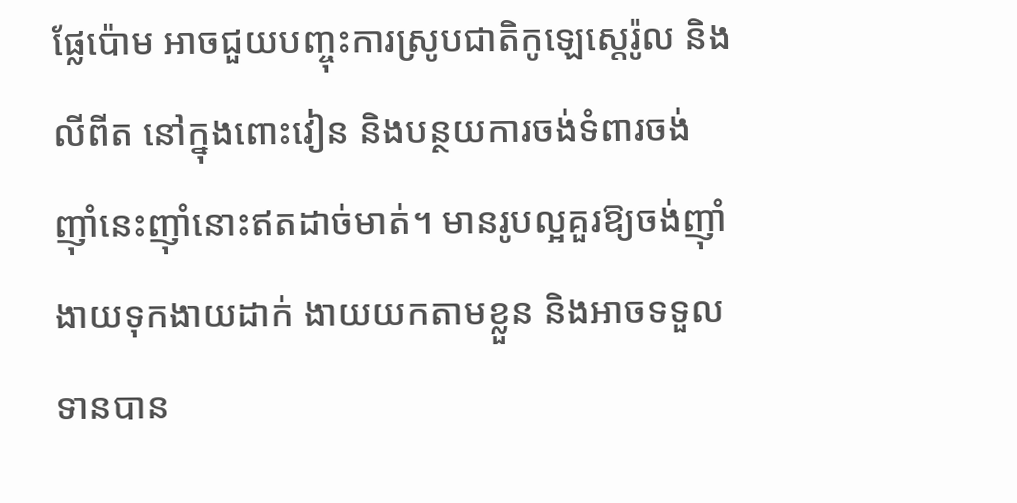ផ្លែប៉ោម អាចជួយបញ្ចុះការស្រូបជាតិកូឡេស្តេរ៉ូល និងលីពីត នៅក្នុងពោះវៀន និងបន្ថយការចង់ទំពារចង់ញ៉ាំនេះញ៉ាំនោះឥតដាច់មាត់។ មានរូបល្អគួរឱ្យចង់ញ៉ាំ ងាយទុកងាយដាក់ ងាយយកតាមខ្លួន និងអាចទទួលទានបាន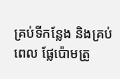គ្រប់ទីកន្លែង និងគ្រប់ពេល ផ្លែប៉ោមត្រូ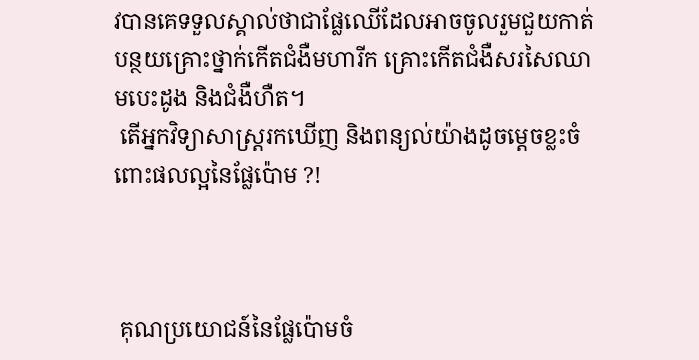វបានគេទទួលស្គាល់ថាជាផ្លែឈើដែលអាចចូលរួមជួយកាត់បន្ថយគ្រោះថ្នាក់កើតជំងឺមហារីក គ្រោះកើតជំងឺសរសៃឈាមបេះដូង និងជំងឺហឺត។
 តើអ្នកវិទ្យាសាស្ត្ររកឃើញ និងពន្យល់យ៉ាងដូចម្តេចខ្លះចំពោះផលល្អនៃផ្លែប៉ោម ?!



 គុណប្រយោជន៍នៃផ្លែប៉ោមចំ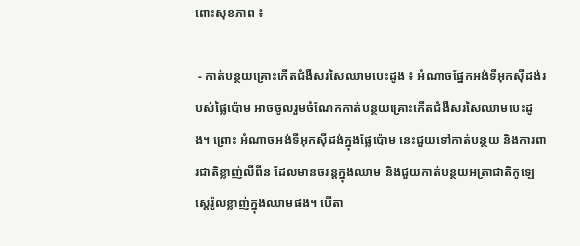ពោះសុខភាព ៖

 - កាត់បន្ថយគ្រោះកើតជំងឺសរសៃឈាមបេះដូង ៖ អំណាចផ្នែកអង់ទីអុកស៊ីដង់របស់ផ្លៃប៉ោម អាចចូលរួមចំណែកកាត់បន្ថយគ្រោះកើតជំងឺសរសៃឈាមបេះដូង។ ព្រោះ អំណាចអង់ទីអុកស៊ីដង់ក្នុងផ្លែប៉ោម នេះជួយទៅកាត់បន្ថយ និងការពារជាតិខ្លាញ់លីពីន ដែលមានចរន្តក្នុងឈាម និងជួយកាត់បន្ថយអត្រាជាតិកូឡេស្តេរ៉ូលខ្លាញ់ក្នុងឈាមផង។ បើតា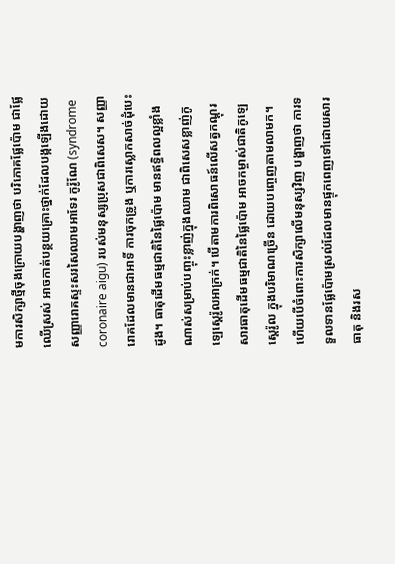មការសិក្សាថ្មីចុងក្រោយបង្ហាញថា បរិភោគផ្លែប៉ោម ជាផ្លែឈើស្រស់ អាចកាត់បន្ថយគ្រោះថ្នាក់ដែលបង្កឡើងដោយសញ្ញារោគស្ទះសរសៃឈាមអាទែរ កូរ៉ូណែ (syndrome coronaire aigu) របស់មនុស្សប្រុសជាពិសេស។ សញ្ញារោគដែលមានជាអាទិ៍ ការចុកទ្រូង ឬការស្លោកសាច់ដុំបេះដូង។ ធាតុដើមធម្មជាតិនៃផ្លៃប៉ោម មានឥទ្ធិពលល្អខ្លាំងណាស់សម្រាប់បញ្ចុះខ្លាញ់ក្នុងឈាម ជាពិសេសខ្លាញ់កូឡេស្តេរ៉ូលអាក្រក់។ បើតាមការពិសោធន៍លើសត្វកណ្តុរ សារធាតុដើមធម្មជាតិនៃផ្លៃប៉ោម អាចកម្ចាស់ជាតិកូឡេស្តេរ៉ូល ក្នុងបរិមាណច្រើន ដោយបញ្ចេញតាមលាមក។ ហើយបើចំពោះការសិក្សាលើមនុស្សវិញ បង្ហាញថា ការទទួលទានផ្លែប៉ោមស្រល់ដែលមានផ្ទុកពេញទៅដោយសារធាតុ និងរស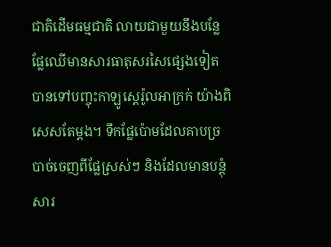ជាតិដើមធម្មជាតិ លាយជាមួយនឹងបន្លែផ្លែឈើមានសារធាតុសរសៃផ្សេងទៀត បានទៅបញ្ចុះកាឡូស្តេរ៉ូលអាក្រក់ យ៉ាងពិសេសតែម្តង។ ទឹកផ្លែប៉ោមដែលគាបច្របាច់ចេញពីផ្លែស្រស់ៗ និងដែលមានបន្តុំសារ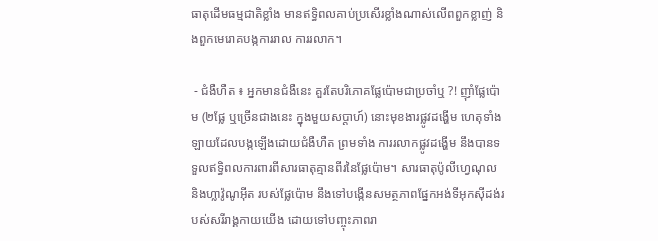ធាតុដើមធម្មជាតិខ្លាំង មានឥទ្ធិពលគាប់ប្រសើរខ្លាំងណាស់លើពពួកខ្លាញ់ និងពួកមេរោគបង្កការរាល ការរលាក។

 - ជំងឺហឺត ៖ អ្នកមានជំងឺនេះ គួរតែបរិភោគផ្លែប៉ោមជាប្រចាំឬ ?! ញ៉ាំផ្លែប៉ោម (២ផ្លែ ឬច្រើនជាងនេះ ក្នុងមួយសប្តាហ៍) នោះមុខងារផ្លូវដង្ហើម ហេតុទាំងឡាយដែលបង្កឡើងដោយជំងឺហឺត ព្រមទាំង ការរលាកផ្លូវដង្ហើម នឹងបានទទួលឥទ្ធិពលការពារពីសារធាតុគ្មានពីរនៃផ្លែប៉ោម។ សារធាតុប៉ូលីហ្វេណុល និងហ្លាវ៉ូណូអ៊ីត របស់ផ្លែប៉ោម នឹងទៅបង្កើនសមត្ថភាពផ្នែកអង់ទីអុកស៊ីដង់របស់សរីរាង្គកាយយើង ដោយទៅបញ្ចុះភាពរា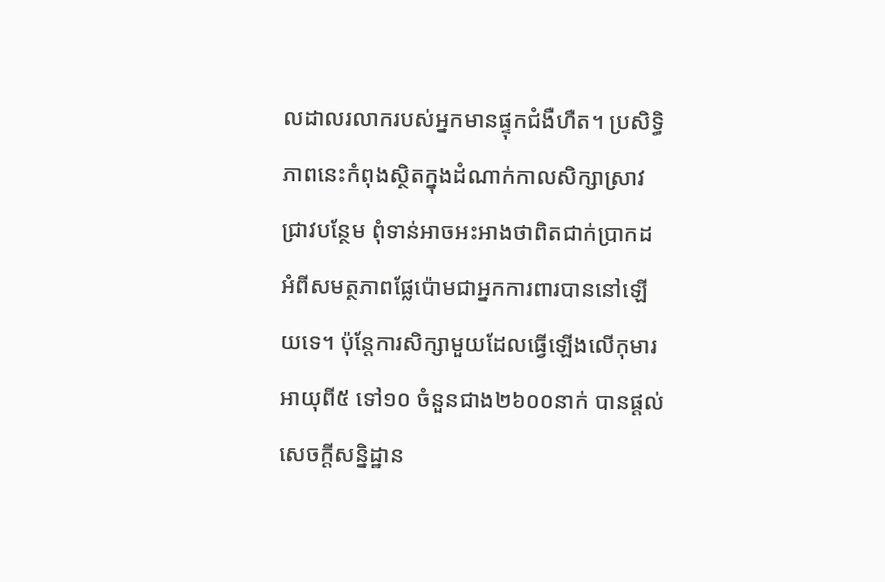លដាលរលាករបស់អ្នកមានផ្ទុកជំងឺហឺត។ ប្រសិទ្ធិភាពនេះកំពុងស្ថិតក្នុងដំណាក់កាលសិក្សាស្រាវជ្រាវបន្ថែម ពុំទាន់អាចអះអាងថាពិតជាក់ប្រាកដ អំពីសមត្ថភាពផ្លែប៉ោមជាអ្នកការពារបាននៅឡើយទេ។ ប៉ុន្តែការសិក្សាមួយដែលធ្វើឡើងលើកុមារអាយុពី៥ ទៅ១០ ចំនួនជាង២៦០០នាក់ បានផ្តល់សេចក្តីសន្និដ្ឋាន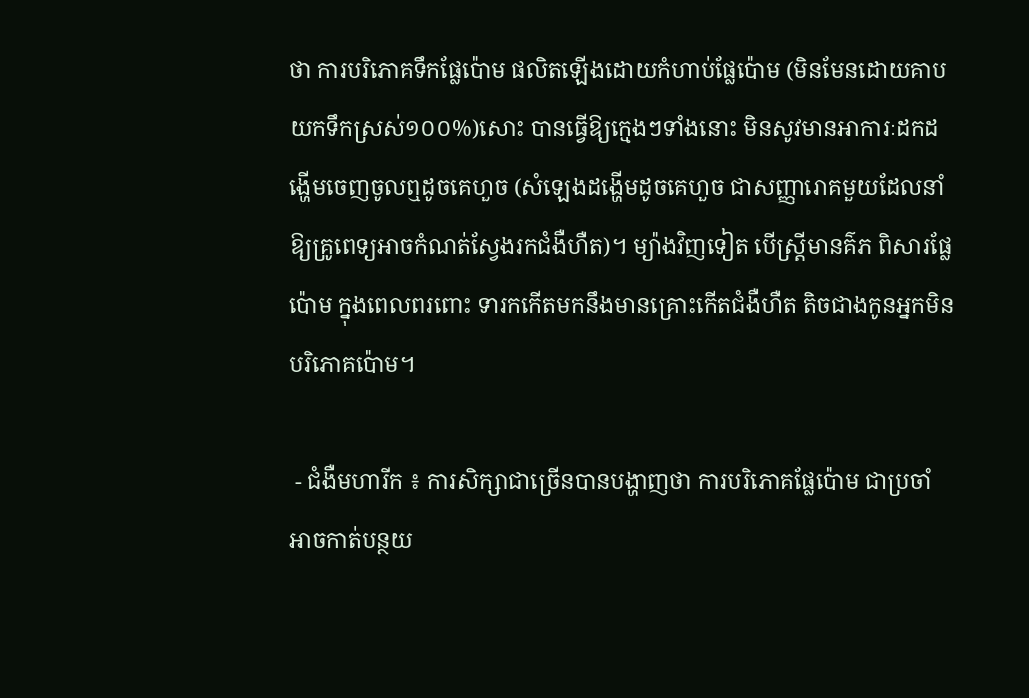ថា ការបរិភោគទឹកផ្លែប៉ោម ផលិតឡើងដោយកំហាប់ផ្លែប៉ោម (មិនមែនដោយគាបយកទឹកស្រស់១០០%)សោះ បានធ្វើឱ្យក្មេងៗទាំងនោះ មិនសូវមានអាការៈដកដង្ហើមចេញចូលឮដូចគេហួច (សំឡេងដង្ហើមដូចគេហួច ជាសញ្ញារោគមួយដែលនាំឱ្យគ្រូពេទ្យអាចកំណត់ស្វែងរកជំងឺហឺត)។ ម្យ៉ាងវិញទៀត បើស្ត្រីមានគ៌ភ ពិសារផ្លែប៉ោម ក្នុងពេលពរពោះ ទារកកើតមកនឹងមានគ្រោះកើតជំងឺហឺត តិចជាងកូនអ្នកមិនបរិភោគប៉ោម។

 - ជំងឺមហារីក ៖ ការសិក្សាជាច្រើនបានបង្ហាញថា ការបរិភោគផ្លែប៉ោម ជាប្រចាំ អាចកាត់បន្ថយ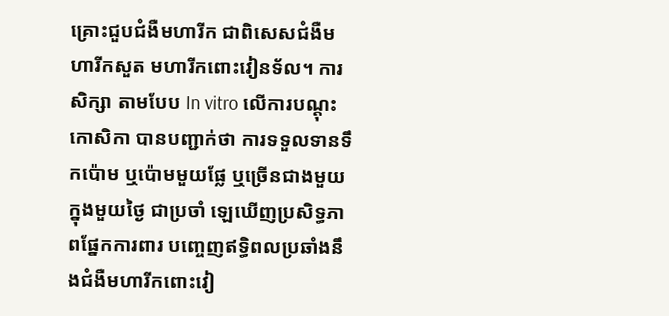គ្រោះជួបជំងឺមហារីក ជាពិសេសជំងឺមហារីកសួត មហារីកពោះវៀនទ័ល។ ការសិក្សា តាមបែប In vitro លើការបណ្តុះកោសិកា បានបញ្ជាក់ថា ការទទួលទានទឹកប៉ោម ឬប៉ោមមួយផ្លែ ឬច្រើនជាងមួយ ក្នុងមួយថ្ងៃ ជាប្រចាំ ឡេឃើញប្រសិទ្ធភាពផ្នែកការពារ បញ្ចេញឥទ្ធិពលប្រឆាំងនឹងជំងឺមហារីកពោះវៀ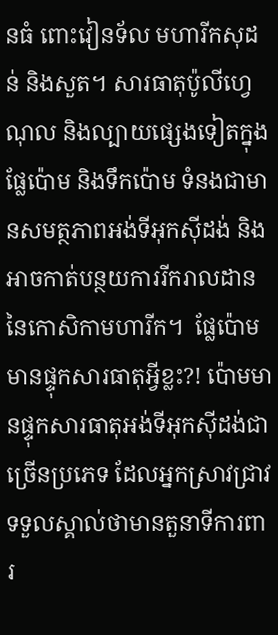នធំ ពោះវៀនទ័ល មហារីកសុដន់ និងសួត។ សារធាតុប៉ូលីហ្វេណុល និងល្បាយផ្សេងទៀតក្នុងផ្លែប៉ោម និងទឹកប៉ោម ទំនងជាមានសមត្ថភាពអង់ទីអុកស៊ីដង់ និងអាចកាត់បន្ថយការរីករាលដាននៃកោសិកាមហារីក។  ផ្លែប៉ោមមានផ្ទុកសារធាតុអ្វីខ្លះ?! ប៉ោមមានផ្ទុកសារធាតុអង់ទីអុកស៊ីដង់ជាច្រើនប្រភេទ ដែលអ្នកស្រាវជ្រាវទទួលស្គាល់ថាមានតួនាទីការពារ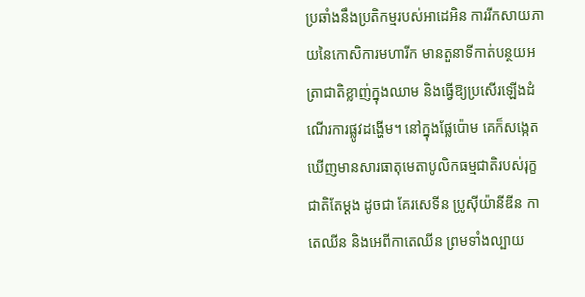ប្រឆាំងនឹងប្រតិកម្មរបស់អាដេអិន ការរីកសាយភាយនៃកោសិការមហារីក មានតួនាទីកាត់បន្ថយអត្រាជាតិខ្លាញ់ក្នុងឈាម និងធ្វើឱ្យប្រសើរឡើងដំណើរការផ្លូវដង្ហើម។ នៅក្នុងផ្លែប៉ោម គេក៏សង្កេតឃើញមានសារធាតុមេតាបូលិកធម្មជាតិរបស់រុក្ខជាតិតែម្តង ដូចជា គែរសេទីន ប្រូស៊ីយ៉ានីឌីន កាតេឈីន និងអេពីកាតេឈីន ព្រមទាំងល្បាយ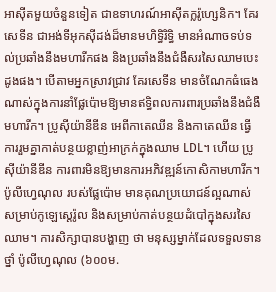អាស៊ីតមួយចំនួនទៀត ជាឧទាហរណ៍អាស៊ីតក្លរ៉ូហ្សេនិក។ គែរសេទីន ជាអង់ទីអុកស៊ីដង់ដ៏មានមហិទ្ធិរិទ្ធិ មានអំណាចទប់ទល់ប្រឆាំងនឹងមហារីកផង និងប្រឆាំងនឹងជំងឺសរសៃឈាមបេះដូងផង។ បើតាមអ្នកស្រាវជ្រាវ គែរសេទីន មានចំណែកធំធេងណាស់ក្នុងការនាំផ្លែប៉ោមឱ្យមានឥទ្ធិពលការពារប្រឆាំងនឹងជំងឺមហារីក។ ប្រូស៊ីយ៉ានីឌីន អេពីកាតេឈីន និងកាតេឈីន ធ្វើការរួមគ្នាកាត់បន្ថយខ្លាញ់អាក្រក់ក្នុងឈាម LDL។ ហើយ ប្រូស៊ីយ៉ានីឌីន ការពារមិនឱ្យមានការអភិវឌ្ឍន៍កោសិកាមហារីក។ ប៉ូលីហ្វេណុល របស់ផ្លែប៉ោម មានគុណប្រយោជន៍ល្អណាស់សម្រាប់កូឡេស្តេរ៉ូល និងសម្រាប់កាត់បន្ថយដំបៅក្នុងសរសៃឈាម។ ការសិក្សាបានបង្ហាញ ថា មនុស្សម្នាក់ដែលទទួលទានថ្នាំ ប៉ូលីហ្វេណុល (៦០០ម.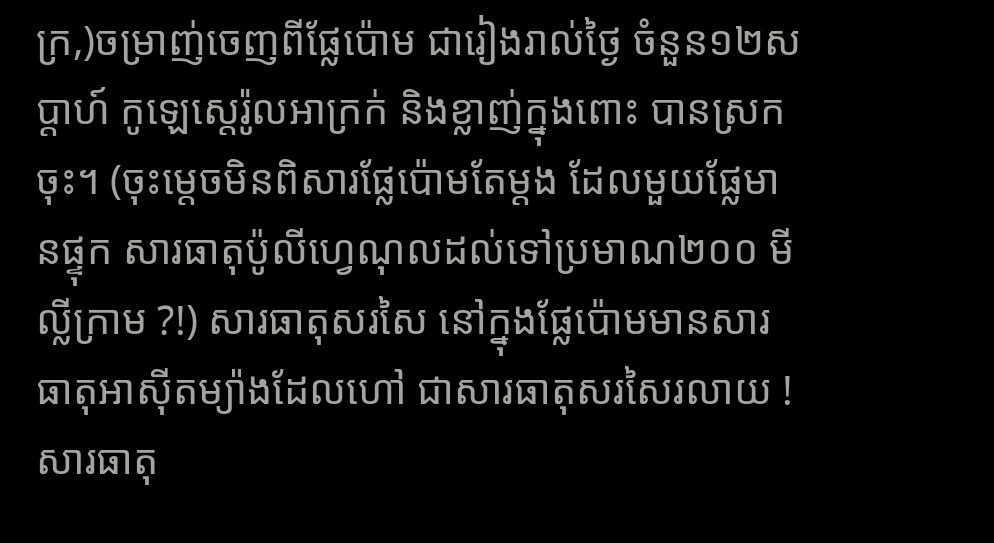ក្រ,)ចម្រាញ់ចេញពីផ្លែប៉ោម ជារៀងរាល់ថ្ងៃ ចំនួន១២សប្តាហ៍ កូឡេស្តេរ៉ូលអាក្រក់ និងខ្លាញ់ក្នុងពោះ បានស្រកចុះ។ (ចុះម្តេចមិនពិសារផ្លែប៉ោមតែម្តង ដែលមួយផ្លែមានផ្ទុក សារធាតុប៉ូលីហ្វេណុលដល់ទៅប្រមាណ២០០ មីល្លីក្រាម ?!) សារធាតុសរសៃ នៅក្នុងផ្លែប៉ោមមានសារធាតុអាស៊ីតម្យ៉ាងដែលហៅ ជាសារធាតុសរសៃរលាយ ! សារធាតុ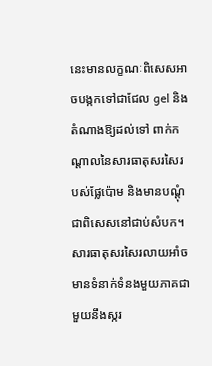នេះមានលក្ខណៈពិសេសអាចបង្កកទៅជាជែល gel និងតំណាងឱ្យដល់ទៅ ពាក់កណ្តាលនៃសារធាតុសរសៃរបស់ផ្លែប៉ោម និងមានបណ្ដុំជាពិសេសនៅជាប់សំបក។ សារធាតុសរសៃរលាយអាំចមានទំនាក់ទំនងមួយភាគជាមួយនឹងស្ករ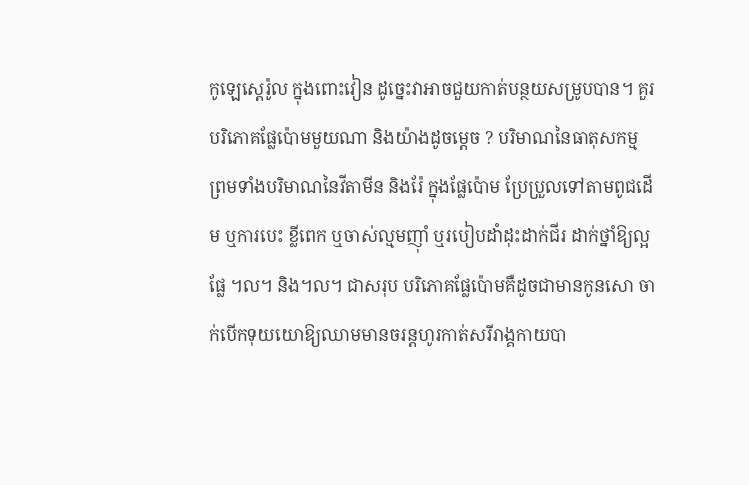កូឡេស្តេរ៉ូល ក្នុងពោះវៀន ដូច្នេះវាអាចជួយកាត់បន្ថយសម្រូបបាន។ គួរបរិភោគផ្លែប៉ោមមួយណា និងយ៉ាងដូចម្តេច ? បរិមាណនៃធាតុសកម្ម ព្រមទាំងបរិមាណនៃវីតាមីន និងរ៉ែ ក្នុងផ្លែប៉ោម ប្រែប្រួលទៅតាមពូជដើម ឬការបេះ ខ្លីពេក ឬចាស់ល្មមញ៉ាំ ឬរបៀបដាំដុះដាក់ជីរ ដាក់ថ្នាំឱ្យល្អផ្លែ ។ល។ និង។ល។ ជាសរុប បរិភោគផ្លែប៉ោមគឺដូចជាមានកូនសោ ចាក់បើកទុយយោឱ្យឈាមមានចរន្តហូរកាត់សរីរាង្គកាយបា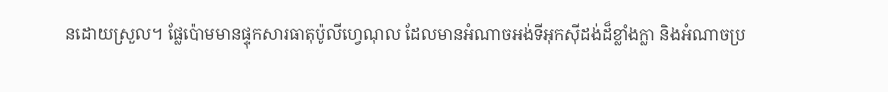នដោយស្រួល។ ផ្លែប៉ោមមានផ្ទុកសារធាតុប៉ូលីហ្វេណុល ដែលមានអំណាចអង់ទីអុកស៊ីដង់ដ៏ខ្លាំងក្លា និងអំណាចប្រ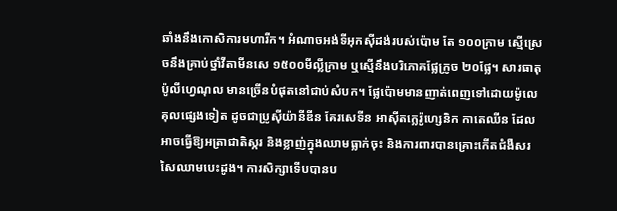ឆាំងនឹងកោសិការមហារីក។ អំណាចអង់ទីអុកស៊ីដង់របស់ប៉ោម តែ ១០០ក្រាម ស្មើស្រេចនឹងគ្រាប់ថ្នាំវីតាមីនសេ ១៥០០មីល្លីក្រាម ឬស្មើនឹងបរិភោគផ្លែក្រូច ២០ផ្លែ។ សារធាតុប៉ូលីហ្វេណុល មានច្រើនបំផុតនៅជាប់សំបក។ ផ្លែប៉ោមមានញាត់ពេញទៅដោយម៉ូលេគុលផ្សេងទៀត ដូចជាប្រូស៊ីយ៉ានីឌីន គែរសេទីន អាស៊ីតក្លេរ៉ូហ្សេនិក កាតេឈីន ដែលអាចធ្វើឱ្យអត្រាជាតិស្ករ និងខ្លាញ់ក្នុងឈាមធ្លាក់ចុះ និងការពារបានគ្រោះកើតជំងឺសរសៃឈាមបេះដូង។ ការសិក្សាទើបបានប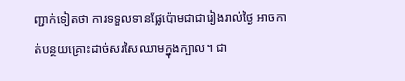ញ្ជាក់ទៀតថា ការទទួលទានផ្លែប៉ោមជាជារៀងរាល់ថ្ងៃ អាចកាត់បន្ថយគ្រោះដាច់សរសៃឈាមក្នុងក្បាល។ ជា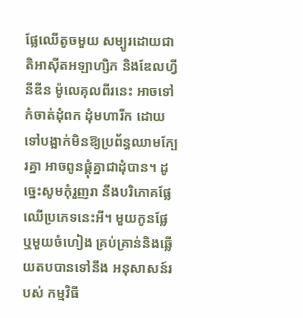ផ្លែឈើតូចមួយ សម្បូរដោយជាតិអាស៊ីតអឡាហ្សិក និងឌែលហ្វីនីឌីន ម៉ូលេគុលពីរនេះ អាចទៅកំចាត់ដុំពក ដុំមហារីក ដោយទៅបង្អាក់មិនឱ្យប្រព័ន្ធឈាមក្បែរគ្នា អាចពូនផ្តុំគ្នាជាដុំបាន។ ដូច្នេះសូមកុំរួញរា នឹងបរិភោគផ្លែឈើប្រភេទនេះអី។ មួយកូនផ្លែ ឬមួយចំហៀង គ្រប់គ្រាន់និងឆ្លើយតបបានទៅនឹង អនុសាសន៍របស់ កម្មវិធី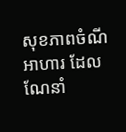សុខភាពចំណីអាហារ ដែលណែនាំ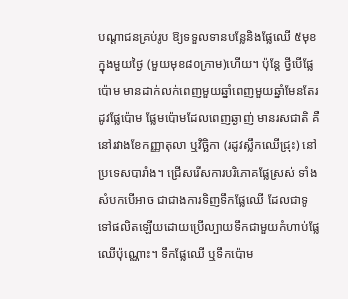បណ្តាជនគ្រប់រូប ឱ្យទទួលទានបន្លែនិងផ្លែឈើ ៥មុខក្នុងមួយថ្ងៃ (មួយមុខ៨០ក្រាម)ហើយ។ ប៉ុន្តែ ថ្វីបើផ្លែប៉ោម មានដាក់លក់ពេញមួយឆ្នាំពេញមួយឆ្នាំមែនតែរដូវផ្លែប៉ោម ផ្លែមប៉ោមដែលពេញឆ្ងាញ់ មានរសជាតិ គឺនៅរវាងខែកញ្ញាតុលា ឬវិច្ឆិកា (រដូវស្លឹកឈើជ្រុះ) នៅប្រទេសបារាំង។ ជ្រើសរើសការបរិភោគផ្លែស្រស់ ទាំងសំបកបើអាច ជាជាងការទិញទឹកផ្លែឈើ ដែលជាទូទៅផលិតឡើយដោយប្រើល្បាយទឹកជាមួយកំហាប់ផ្លែឈើប៉ុណ្ណោះ។ ទឹកផ្លែឈើ ឬទឹកប៉ោម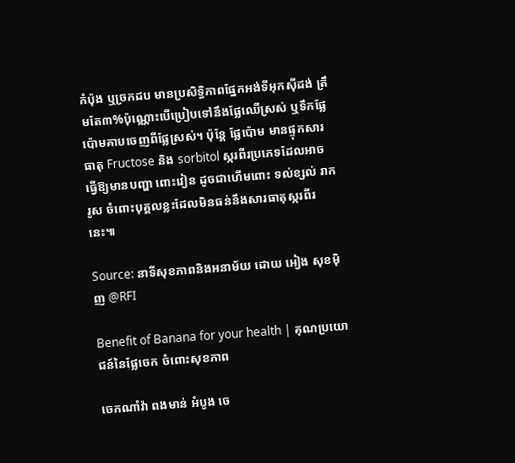កំប៉ុង ឬច្រកដប មានប្រសិទ្ធិភាពផ្នែកអង់ទីអុកស៊ីដង់ ត្រឹមតែ៣%ប៉ុណ្ណោះបើប្រៀបទៅនឹងផ្លែឈើស្រស់ ឬទឹកផ្លែប៉ោមគាបចេញពីផ្លែស្រស់។ ប៉ុន្តែ ផ្លែប៉ោម មានផ្ទុកសារធាតុ Fructose និង sorbitol ស្ករពីរប្រភេទដែលអាចធ្វើឱ្យមានបញ្ហា ពោះវៀន ដូចជាហើមពោះ ទល់ខ្សល់ រាករូស ចំពោះបុគ្គលខ្លះដែលមិនធន់នឹងសារធាតុស្ករពីរនេះ៕

Source: នាទីសុខភាពនិងអនាម័យ ដោយ អៀង សុខម៉ិញ @RFI

Benefit of Banana for your health | គុណប្រយោជន៍នៃផ្លែចេក ចំពោះសុខភាព

ចេកណាំវ៉ា ពងមាន់ អំបូង ចេ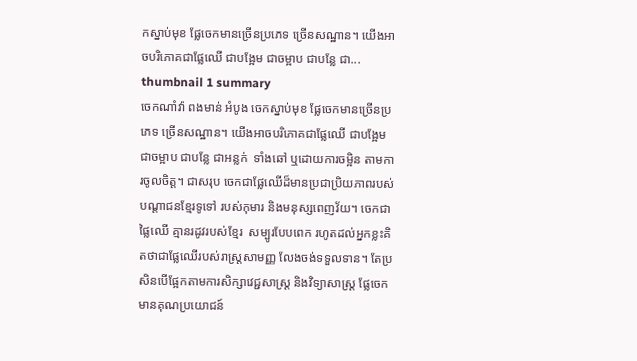កស្នាប់មុខ ផ្លែចេកមានច្រើនប្រភេទ ច្រើនសណ្ឋាន។ យើងអាចបរិភោគជាផ្លែឈើ ជាបង្អែម ជាចម្អាប ជាបន្លែ ជា... thumbnail 1 summary
ចេកណាំវ៉ា ពងមាន់ អំបូង ចេកស្នាប់មុខ ផ្លែចេកមានច្រើនប្រភេទ ច្រើនសណ្ឋាន។ យើងអាចបរិភោគជាផ្លែឈើ ជាបង្អែម ជាចម្អាប ជាបន្លែ ជាអន្លក់  ទាំងឆៅ ឬដោយការចម្អិន តាមការចូលចិត្ត។ ជាសរុប ចេកជាផ្លែឈើដ៏មានប្រជាប្រិយភាពរបស់បណ្តាជនខ្មែរទូទៅ របស់កុមារ និងមនុស្សពេញវ័យ។ ចេកជាផ្លៃឈើ គ្មានរដូវរបស់ខ្មែរ  សម្បូរបែបពេក រហូតដល់អ្នកខ្លះគិតថាជាផ្លែឈើរបស់រាស្ត្រសាមញ្ញ លែងចង់ទទួលទាន។ តែប្រសិនបើផ្អែកតាមការសិក្សាវេជ្ជសាស្ត្រ និងវិទ្យាសាស្ត្រ ផ្លែចេកមានគុណប្រយោជន៍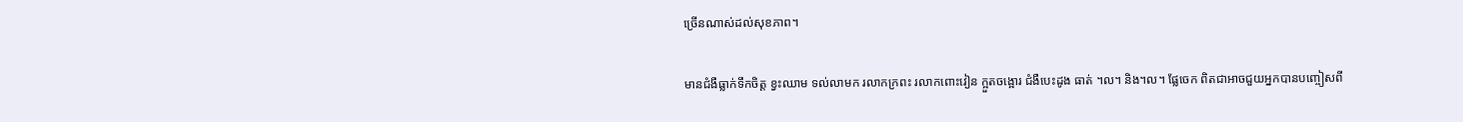ច្រើនណាស់ដល់សុខភាព។

មានជំងឺធ្លាក់ទឹកចិត្ត ខ្វះឈាម ទល់លាមក រលាកក្រពះ រលាកពោះវៀន ក្អួតចង្អោរ ជំងឺបេះដូង ធាត់ ។ល។ និង។ល។ ផ្លែចេក ពិតជាអាចជួយអ្នកបានបញ្ចៀសពី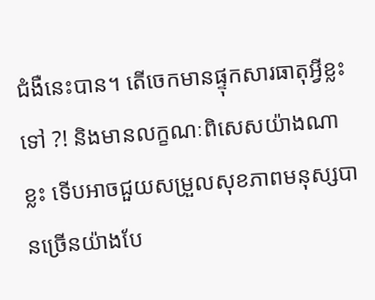ជំងឺនេះបាន។ តើចេកមានផ្ទុកសារធាតុអ្វីខ្លះទៅ ?! និងមានលក្ខណៈពិសេសយ៉ាងណាខ្លះ ទើបអាចជួយសម្រួលសុខភាពមនុស្សបានច្រើនយ៉ាងបែ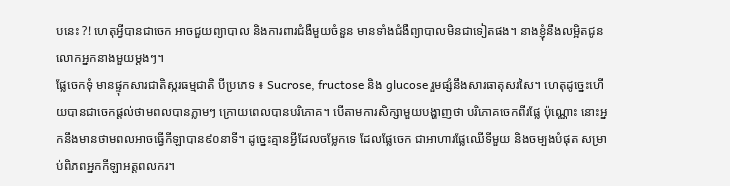បនេះ ?! ហេតុអ្វីបានជាចេក អាចជួយព្យាបាល និងការពារជំងឺមួយចំនួន មានទាំងជំងឺព្យាបាលមិនជាទៀតផង។ នាងខ្ញុំនឹងលម្អិតជូនលោកអ្នកនាងមួយម្តងៗ។
ផ្លែចេកទុំ មានផ្ទុកសារជាតិស្ករធម្មជាតិ បីប្រភេទ ៖ Sucrose, fructose និង glucose រួមផ្សំនឹងសារធាតុសរសៃ។ ហេតុដូច្នេះហើយបានជាចេកផ្តល់ថាមពលបានភ្លាមៗ ក្រោយពេលបានបរិភោគ។ បើតាមការសិក្សាមួយបង្ហាញថា បរិភោគចេកពីរផ្លែ ប៉ុណ្ណោះ នោះអ្នកនឹងមានថាមពលអាចធ្វើកីឡាបាន៩០នាទី។ ដូច្នេះគ្មានអ្វីដែលចម្លែកទេ ដែលផ្លែចេក ជាអាហារផ្លែឈើទីមួយ និងចម្បងបំផុត សម្រាប់ពិភពអ្នកកីឡាអត្តពលករ។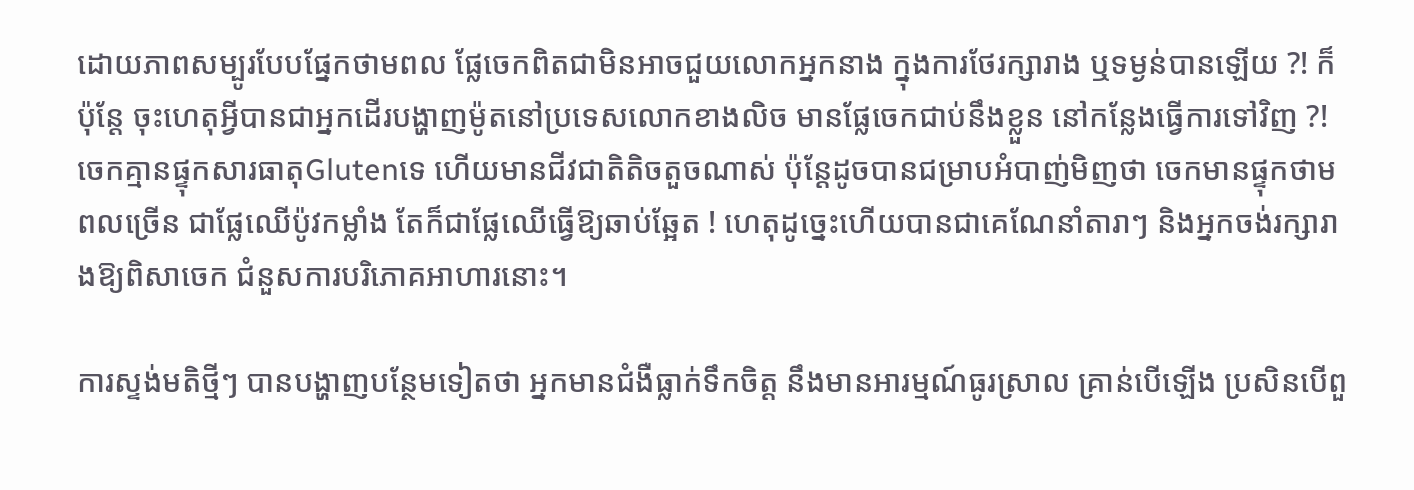ដោយភាពសម្បូរបែបផ្នែកថាមពល ផ្លែចេកពិតជាមិនអាចជួយលោកអ្នកនាង ក្នុងការថែរក្សារាង ឬទម្ងន់បានឡើយ ?! ក៏ប៉ុន្តែ ចុះហេតុអ្វីបានជាអ្នកដើរបង្ហាញម៉ូតនៅប្រទេសលោកខាងលិច មានផ្លែចេកជាប់នឹងខ្លួន នៅកន្លែងធ្វើការទៅវិញ ?!
ចេកគ្មានផ្ទុកសារធាតុGlutenទេ ហើយមានជីវជាតិតិចតួចណាស់ ប៉ុន្តែដូចបានជម្រាបអំបាញ់មិញថា ចេកមានផ្ទុកថាមពលច្រើន ជាផ្លែឈើប៉ូវកម្លាំង តែក៏ជាផ្លែឈើធ្វើឱ្យឆាប់ឆ្អែត ! ហេតុដូច្នេះហើយបានជាគេណែនាំតារាៗ និងអ្នកចង់រក្សារាងឱ្យពិសាចេក ជំនួសការបរិភោគអាហារនោះ។

ការស្ទង់មតិថ្មីៗ បានបង្ហាញបន្ថែមទៀតថា អ្នកមានជំងឺធ្លាក់ទឹកចិត្ត នឹងមានអារម្មណ៍ធូរស្រាល គ្រាន់បើឡើង ប្រសិនបើពួ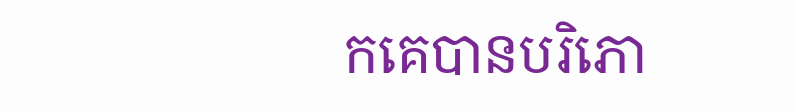កគេបានបរិភោ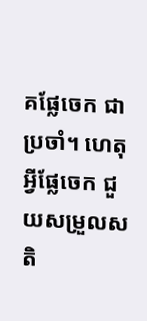គផ្លែចេក ជាប្រចាំ។ ហេតុអ្វីផ្លែចេក ជួយសម្រួលសតិ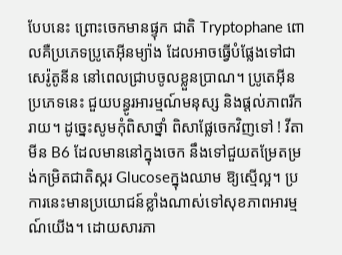បែបនេះ ព្រោះចេកមានផ្ទុក ជាតិ Tryptophane ពោលគឺប្រភេទប្រូតេអ៊ីនម្យ៉ាង ដែលអាចធ្វើបំផ្លែងទៅជាសេរ៉ូតូនីន នៅពេលជ្រាបចូលខ្លួនប្រាណ។ ប្រូតេអ៊ីនប្រភេទនេះ ជួយបន្ធូរអារម្មណ៍មនុស្ស និងផ្តល់ភាពរីករាយ។ ដូច្នេះសូមកុំពិសាថ្នាំ ពិសាផ្លែចេកវិញទៅ ! វីតាមីន B6 ដែលមាននៅក្នុងចេក នឹងទៅជួយតម្រែតម្រង់កម្រិតជាតិស្ករ Glucoseក្នុងឈាម ឱ្យស្មើល្អ។ ប្រការនេះមានប្រយោជន៍ខ្លាំងណាស់ទៅសុខភាពអារម្មណ៍យើង។ ដោយសារភា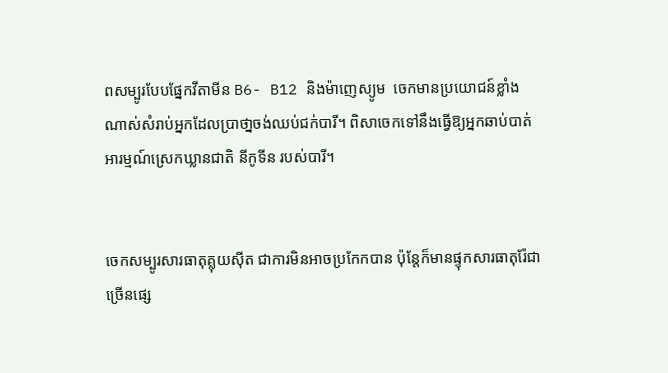ពសម្បូរបែបផ្នែកវីតាមីន B6- B12 និងម៉ាញេស្យូម  ចេកមានប្រយោជន៍ខ្លាំងណាស់សំរាប់អ្នកដែលប្រាថា្នចង់ឈប់ជក់បារី។ ពិសាចេកទៅនឹងធ្វើឱ្យអ្នកឆាប់បាត់អារម្មណ៍ស្រេកឃ្លានជាតិ នីកូទីន របស់បារី។


ចេកសម្បូរសារធាតុគ្លុយស៊ីត ជាការមិនអាចប្រកែកបាន ប៉ុន្តែក៏មានផ្ទុកសារធាតុរ៉ែជាច្រើនផ្សេ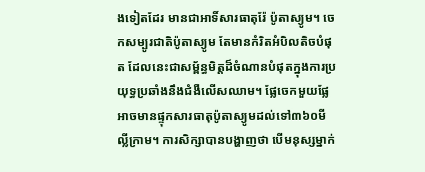ងទៀតដែរ មានជាអាទិ៍សារធាតុរ៉ែ ប៉ូតាស្យូម។ ចេកសម្បូរជាតិប៉ូតាស្យូម តែមានកំរិតអំបិលតិចបំផុត ដែលនេះជាសម្ព័ន្ធមិត្តដ៏ចំណានបំផុតក្នុងការប្រយុទ្ធប្រឆាំងនឹងជំងឺលើសឈាម។ ផ្លែចេកមួយផ្លែអាចមានផ្ទុកសារធាតុប៉ូតាស្យូមដល់ទៅ៣៦០មីល្លីក្រាម។ ការសិក្សាបានបង្ហាញថា បើមនុស្សម្នាក់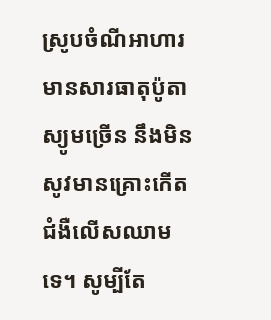ស្រូបចំណីអាហារមានសារធាតុប៉ូតាស្យូមច្រើន នឹងមិនសូវមានគ្រោះកើតជំងឺលើសឈាមទេ។ សូម្បីតែ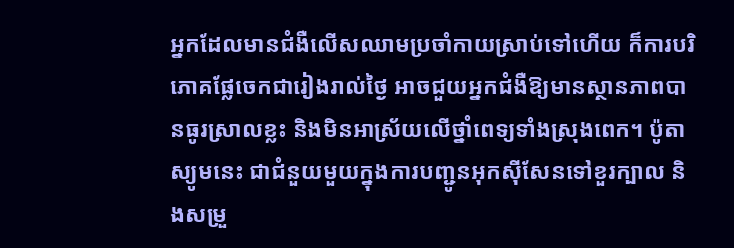អ្នកដែលមានជំងឺលើសឈាមប្រចាំកាយស្រាប់ទៅហើយ ក៏ការបរិភោគផ្លែចេកជារៀងរាល់ថ្ងៃ អាចជួយអ្នកជំងឺឱ្យមានស្ថានភាពបានធូរស្រាលខ្លះ និងមិនអាស្រ័យលើថ្នាំពេទ្យទាំងស្រុងពេក។ ប៉ូតាស្យូមនេះ ជាជំនួយមួយក្នុងការបញ្ជូនអុកស៊ីសែនទៅខួរក្បាល និងសម្រួ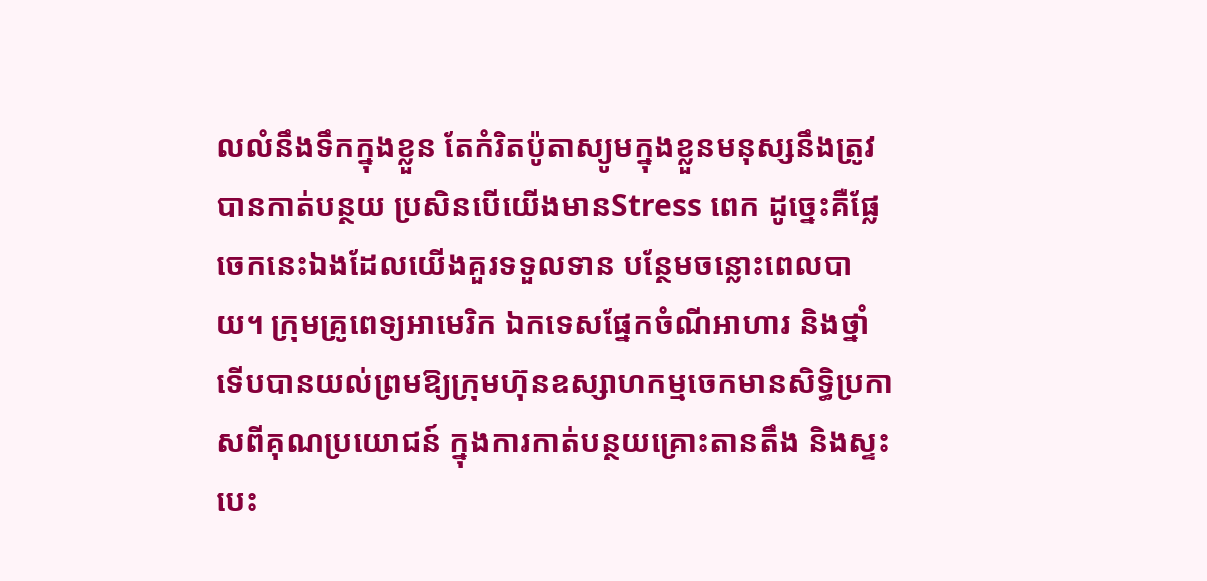លលំនឹងទឹកក្នុងខ្លួន តែកំរិតប៉ូតាស្យូមក្នុងខ្លួនមនុស្សនឹងត្រូវបានកាត់បន្ថយ ប្រសិនបើយើងមានStress ពេក ដូច្នេះគឺផ្លែចេកនេះឯងដែលយើងគួរទទួលទាន បន្ថែមចន្លោះពេលបាយ។ ក្រុមគ្រូពេទ្យអាមេរិក ឯកទេសផ្នែកចំណីអាហារ និងថ្នាំ ទើបបានយល់ព្រមឱ្យក្រុមហ៊ុនឧស្សាហកម្មចេកមានសិទ្ធិប្រកាសពីគុណប្រយោជន៍ ក្នុងការកាត់បន្ថយគ្រោះតានតឹង និងស្ទះបេះ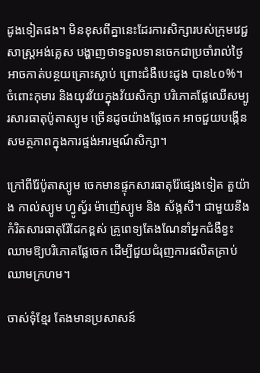ដូងទៀតផង។ មិនខុសពីគ្នានេះដែរការសិក្សារបស់ក្រុមវេជ្ជសាស្ត្រអង់គ្លេស បង្ហាញថាទទួលទានចេកជាប្រចាំរាល់ថ្ងៃអាចកាត់បន្ថយគ្រោះស្លាប់ ព្រោះជំងឺបេះដូង បាន៤០%។ ចំពោះកុមារ និងយុវវ័យក្នុងវ័យសិក្សា បរិភោគផ្លែឈើសម្បូរសារធាតុប៉ូតាស្យូម ច្រើនដូចយ៉ាងផ្លែចេក អាចជួយបង្កើនសមត្ថភាពក្នុងការផ្ទង់អារម្មណ៍សិក្សា។

ក្រៅពីរ៉ែប៉ូតាស្យូម ចេកមានផ្ទុកសារធាតុរ៉ែផ្សេងទៀត តួយ៉ាង កាល់ស្យូម ហ្វូស្វ័រ ម៉ាញ៉េស្យូម និង ស័ង្កសី។ ជាមួយនឹងកំរិតសារធាតុរ៉ែដែកខ្ពស់ គ្រូពេទ្យតែងណែនាំអ្នកជំងឺខ្វះឈាមឱ្យបរិភោគផ្លែចេក ដើម្បីជួយជំរុញការផលិតគ្រាប់ឈាមក្រហម។

ចាស់ទុំខ្មែរ តែងមានប្រសាសន៍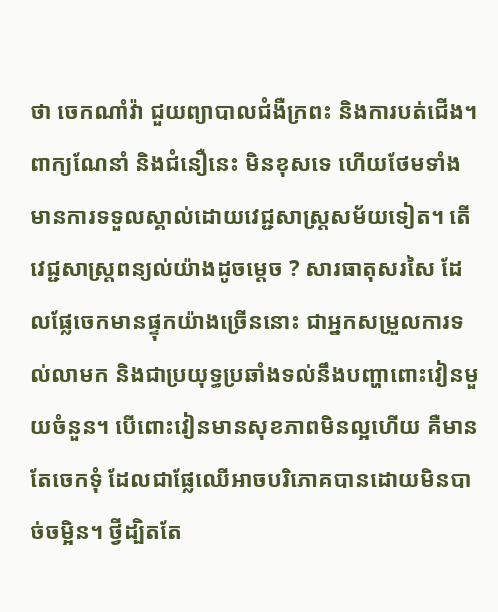ថា ចេកណាំវ៉ា ជួយព្យាបាលជំងឺក្រពះ និងការបត់ជើង។ ពាក្យណែនាំ និងជំនឿនេះ មិនខុសទេ ហើយថែមទាំងមានការទទួលស្គាល់ដោយវេជ្ជសាស្ត្រសម័យទៀត។ តើវេជ្ជសាស្ត្រពន្យល់យ៉ាងដូចម្តេច ? សារធាតុសរសៃ ដែលផ្លែចេកមានផ្ទុកយ៉ាងច្រើននោះ ជាអ្នកសម្រួលការទល់លាមក និងជាប្រយុទ្ធប្រឆាំងទល់នឹងបញ្ហាពោះវៀនមួយចំនួន។ បើពោះវៀនមានសុខភាពមិនល្អហើយ គឺមានតែចេកទុំ ដែលជាផ្លែឈើអាចបរិភោគបានដោយមិនបាច់ចម្អិន។ ថ្វីដ្បិតតែ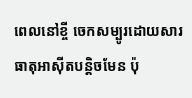ពេលនៅខ្ចី ចេកសម្បូរដោយសារធាតុអាស៊ីតបន្តិចមែន ប៉ុ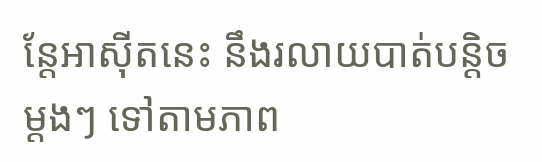ន្តែអាស៊ីតនេះ នឹងរលាយបាត់បន្តិចម្តងៗ ទៅតាមភាព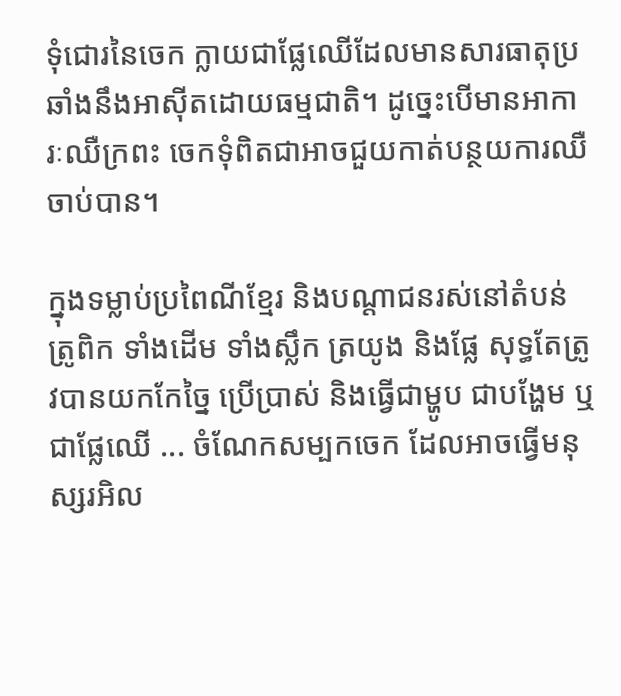ទុំជោរនៃចេក ក្លាយជាផ្លែឈើដែលមានសារធាតុប្រឆាំងនឹងអាស៊ីតដោយធម្មជាតិ។ ដូច្នេះបើមានអាការៈឈឺក្រពះ ចេកទុំពិតជាអាចជួយកាត់បន្ថយការឈឺចាប់បាន។

ក្នុងទម្លាប់ប្រពៃណីខ្មែរ និងបណ្តាជនរស់នៅតំបន់ត្រូពិក ទាំងដើម ទាំងស្លឹក ត្រយូង និងផ្លែ សុទ្ធតែត្រូវបានយកកែច្នៃ ប្រើប្រាស់ និងធ្វើជាម្ហូប ជាបង្ហែម ឬជាផ្លែឈើ ... ចំណែកសម្បកចេក ដែលអាចធ្វើមនុស្សរអិល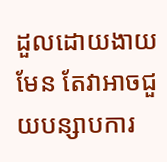ដួលដោយងាយមែន តែវាអាចជួយបន្សាបការ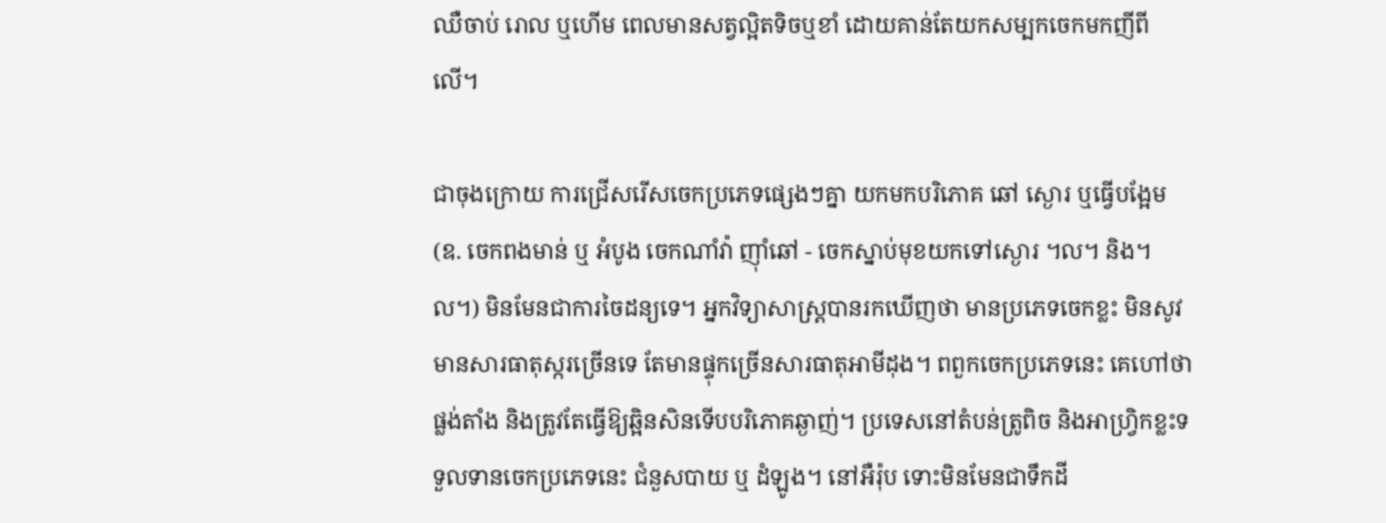ឈឺចាប់ រោល ឬហើម ពេលមានសត្វល្អិតទិចឬខាំ ដោយគាន់តែយកសម្បកចេកមកញីពីលើ។

ជាចុងក្រោយ ការជ្រើសរើសចេកប្រភេទផ្សេងៗគ្នា យកមកបរិភោគ ឆៅ ស្ងោរ ឬធ្វើបង្អែម (ឧ. ចេកពងមាន់ ឬ អំបូង ចេកណាំវ៉ា ញ៉ាំឆៅ - ចេកស្នាប់មុខយកទៅស្ងោរ ។ល។ និង។ល។) មិនមែនជាការចៃដន្យទេ។ អ្នកវិទ្យាសាស្ត្របានរកឃើញថា មានប្រភេទចេកខ្លះ មិនសូវមានសារធាតុស្ករច្រើនទេ តែមានផ្ទុកច្រើនសារធាតុអាមីដុង។ ពពួកចេកប្រភេទនេះ គេហៅថា ផ្លង់តាំង និងត្រូវតែធ្វើឱ្យឆ្អិនសិនទើបបរិភោគឆ្ងាញ់។ ប្រទេសនៅតំបន់ត្រូពិច និងអាហ្វ្រិកខ្លះទទួលទានចេកប្រភេទនេះ ជំនួសបាយ ឬ ដំឡូង។ នៅអឺរ៉ុប ទោះមិនមែនជាទឹកដី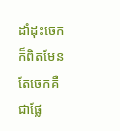ដាំដុះចេកក៏ពិតមែន តែចេកគឺជាផ្លែ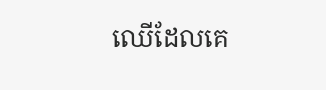ឈើដែលគេ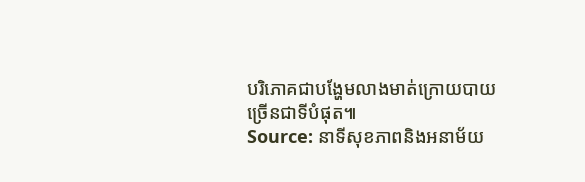បរិភោគជាបង្ហែមលាងមាត់ក្រោយបាយ ច្រើនជាទីបំផុត៕
Source: នាទីសុខភាពនិងអនាម័យ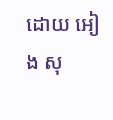ដោយ អៀង សុ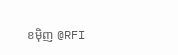ខម៉ិញ @RFI